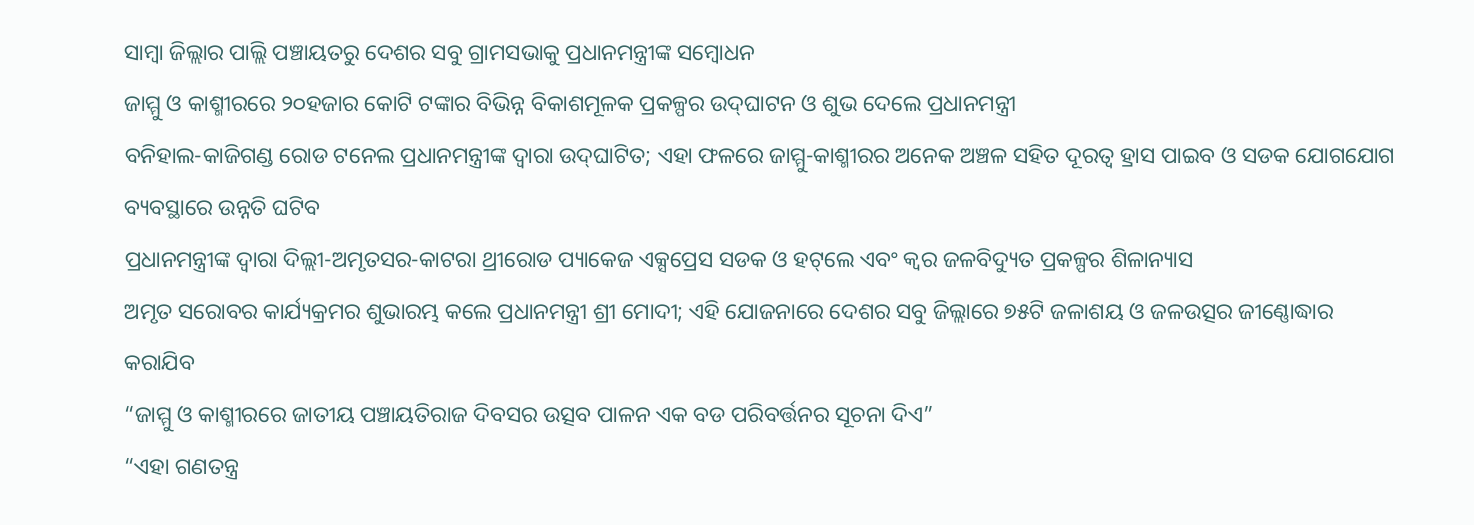ସାମ୍ବା ଜିଲ୍ଲାର ପାଲ୍ଲି ପଞ୍ଚାୟତରୁ ଦେଶର ସବୁ ଗ୍ରାମସଭାକୁ ପ୍ରଧାନମନ୍ତ୍ରୀଙ୍କ ସମ୍ବୋଧନ
ଜାମ୍ମୁ ଓ କାଶ୍ମୀରରେ ୨୦ହଜାର କୋଟି ଟଙ୍କାର ବିଭିନ୍ନ ବିକାଶମୂଳକ ପ୍ରକଳ୍ପର ଉଦ୍‌ଘାଟନ ଓ ଶୁଭ ଦେଲେ ପ୍ରଧାନମନ୍ତ୍ରୀ
ବନିହାଲ-କାଜିଗଣ୍ଡ ରୋଡ ଟନେଲ ପ୍ରଧାନମନ୍ତ୍ରୀଙ୍କ ଦ୍ୱାରା ଉଦ୍‌ଘାଟିତ; ଏହା ଫଳରେ ଜାମ୍ମୁ-କାଶ୍ମୀରର ଅନେକ ଅଞ୍ଚଳ ସହିତ ଦୂରତ୍ୱ ହ୍ରାସ ପାଇବ ଓ ସଡକ ଯୋଗଯୋଗ ବ୍ୟବସ୍ଥାରେ ଉନ୍ନତି ଘଟିବ
ପ୍ରଧାନମନ୍ତ୍ରୀଙ୍କ ଦ୍ୱାରା ଦିଲ୍ଲୀ-ଅମୃତସର-କାଟରା ଥ୍ରୀରୋଡ ପ୍ୟାକେଜ ଏକ୍ସପ୍ରେସ ସଡକ ଓ ହଟ୍‌ଲେ ଏବଂ କ୍ୱର ଜଳବିଦ୍ୟୁତ ପ୍ରକଳ୍ପର ଶିଳାନ୍ୟାସ
ଅମୃତ ସରୋବର କାର୍ଯ୍ୟକ୍ରମର ଶୁଭାରମ୍ଭ କଲେ ପ୍ରଧାନମନ୍ତ୍ରୀ ଶ୍ରୀ ମୋଦୀ; ଏହି ଯୋଜନାରେ ଦେଶର ସବୁ ଜିଲ୍ଲାରେ ୭୫ଟି ଜଳାଶୟ ଓ ଜଳଉତ୍ସର ଜୀଣ୍ଣୋଦ୍ଧାର କରାଯିବ
“ଜାମ୍ମୁ ଓ କାଶ୍ମୀରରେ ଜାତୀୟ ପଞ୍ଚାୟତିରାଜ ଦିବସର ଉତ୍ସବ ପାଳନ ଏକ ବଡ ପରିବର୍ତ୍ତନର ସୂଚନା ଦିଏ”
“ଏହା ଗଣତନ୍ତ୍ର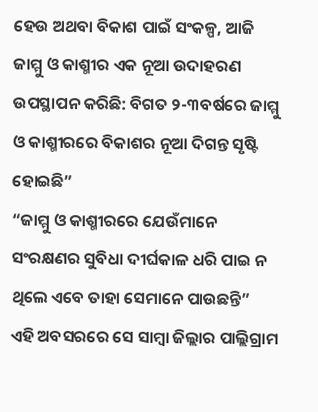ହେଉ ଅଥବା ବିକାଶ ପାଇଁ ସଂକଳ୍ପ, ଆଜି ଜାମ୍ମୁ ଓ କାଶ୍ମୀର ଏକ ନୂଆ ଉଦାହରଣ ଉପସ୍ଥାପନ କରିଛି: ବିଗତ ୨-୩ବର୍ଷରେ ଜାମ୍ମୁ ଓ କାଶ୍ମୀରରେ ବିକାଶର ନୂଆ ଦିଗନ୍ତ ସୃଷ୍ଟି ହୋଇଛି”
“ଜାମ୍ମୁ ଓ କାଶ୍ମୀରରେ ଯେଉଁମାନେ ସଂରକ୍ଷଣର ସୁବିଧା ଦୀର୍ଘକାଳ ଧରି ପାଇ ନ ଥିଲେ ଏବେ ତାହା ସେମାନେ ପାଉଛନ୍ତି”
ଏହି ଅବସରରେ ସେ ସାମ୍ବା ଜିଲ୍ଲାର ପାଲ୍ଲିଗ୍ରାମ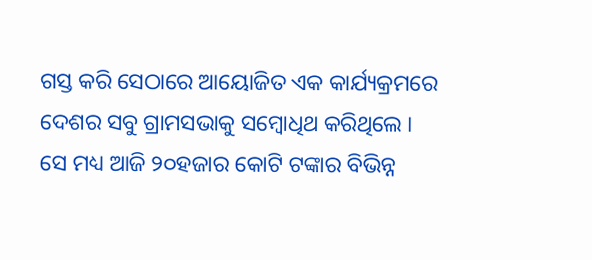ଗସ୍ତ କରି ସେଠାରେ ଆୟୋଜିତ ଏକ କାର୍ଯ୍ୟକ୍ରମରେ ଦେଶର ସବୁ ଗ୍ରାମସଭାକୁ ସମ୍ବୋଧିଥ କରିଥିଲେ ।
ସେ ମଧ୍ୟ ଆଜି ୨୦ହଜାର କୋଟି ଟଙ୍କାର ବିଭିନ୍ନ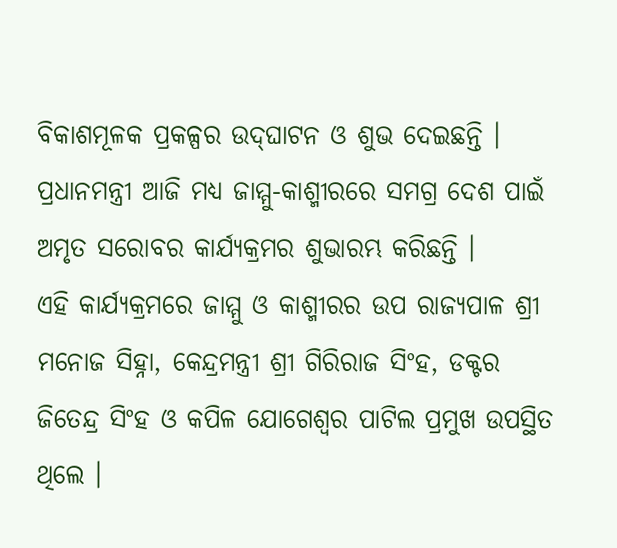ବିକାଶମୂଳକ ପ୍ରକଳ୍ପର ଉଦ୍‌ଘାଟନ ଓ ଶୁଭ ଦେଇଛନ୍ତି ।
ପ୍ରଧାନମନ୍ତ୍ରୀ ଆଜି ମଧ୍ୟ ଜାମ୍ମୁ-କାଶ୍ମୀରରେ ସମଗ୍ର ଦେଶ ପାଇଁ ଅମୃତ ସରୋବର କାର୍ଯ୍ୟକ୍ରମର ଶୁଭାରମ୍ଭ କରିଛନ୍ତି ।
ଏହି କାର୍ଯ୍ୟକ୍ରମରେ ଜାମ୍ମୁ ଓ କାଶ୍ମୀରର ଉପ ରାଜ୍ୟପାଳ ଶ୍ରୀ ମନୋଜ ସିହ୍ନା, କେନ୍ଦ୍ରମନ୍ତ୍ରୀ ଶ୍ରୀ ଗିରିରାଜ ସିଂହ, ଡକ୍ଟର ଜିତେନ୍ଦ୍ର ସିଂହ ଓ କପିଳ ଯୋଗେଶ୍ୱର ପାଟିଲ ପ୍ରମୁଖ ଉପସ୍ଥିତ ଥିଲେ ।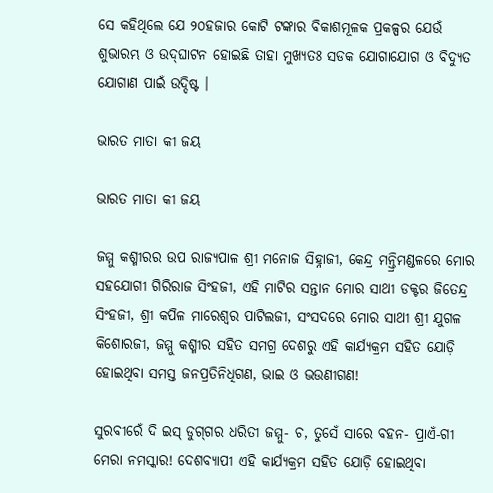ସେ କହିଥିଲେ ଯେ ୨୦ହଜାର କୋଟି ଟଙ୍କାର ବିକାଶମୂଳକ ପ୍ରକଳ୍ପର ଯେଉଁ ଶୁଭାରମ୍ଭ ଓ ଉଦ୍‌ଘାଟନ ହୋଇଛି ତାହା ମୁଖ୍ୟତଃ ସଡକ ଯୋଗାଯୋଗ ଓ ବିଦ୍ୟୁତ ଯୋଗାଣ ପାଇଁ ଉଦ୍ଦିଷ୍ଟ ।

ଭାରତ ମାତା କୀ ଜୟ

ଭାରତ ମାତା କୀ ଜୟ

ଜମ୍ମୁ କଶ୍ମୀରର ଉପ ରାଜ୍ୟପାଳ ଶ୍ରୀ ମନୋଜ ସିହ୍ନାଜୀ, କେନ୍ଦ୍ର ମନ୍ତ୍ରିମଣ୍ଡଳରେ ମୋର ସହଯୋଗୀ ଗିରିରାଜ ସିଂହଜୀ, ଏହି ମାଟିର ସନ୍ତାନ ମୋର ସାଥୀ ଡକ୍ଟର ଜିତେନ୍ଦ୍ର ସିଂହଜୀ, ଶ୍ରୀ କପିଳ ମାରେଶ୍ୱର ପାଟିଲଜୀ, ସଂସଦରେ ମୋର ସାଥୀ ଶ୍ରୀ ଯୁଗଳ କିଶୋରଜୀ, ଜମ୍ମୁ କଶ୍ମୀର ସହିତ ସମଗ୍ର ଦେଶରୁ ଏହି କାର୍ଯ୍ୟକ୍ରମ ସହିତ ଯୋଡ଼ି ହୋଇଥିବା ସମସ୍ତ ଜନପ୍ରତିନିଧିଗଣ, ଭାଇ ଓ ଭଉଣୀଗଣ!

ସୁରବୀରେଁ ଦି ଇସ୍‌ ଡୁଗ୍‌ଗର ଧରିତୀ ଜମ୍ମୁ- ଚ, ତୁସେଁ ସାରେ ବହନ- ପ୍ରାଏଁ-ଗୀ ମେରା ନମସ୍କାର! ଦେଶବ୍ୟାପୀ ଏହି କାର୍ଯ୍ୟକ୍ରମ ସହିତ ଯୋଡ଼ି ହୋଇଥିବା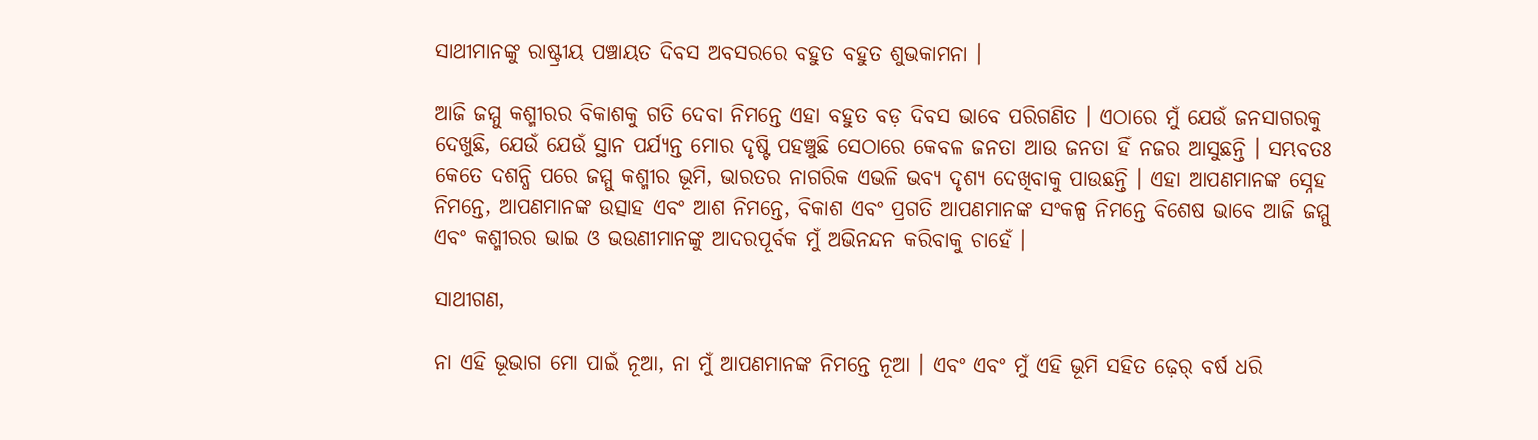ସାଥୀମାନଙ୍କୁ ରାଷ୍ଟ୍ରୀୟ ପଞ୍ଚାୟତ ଦିବସ ଅବସରରେ ବହୁତ ବହୁତ ଶୁଭକାମନା ।

ଆଜି ଜମ୍ମୁ କଶ୍ମୀରର ବିକାଶକୁ ଗତି ଦେବା ନିମନ୍ତେ ଏହା ବହୁତ ବଡ଼ ଦିବସ ଭାବେ ପରିଗଣିତ । ଏଠାରେ ମୁଁ ଯେଉଁ ଜନସାଗରକୁ ଦେଖୁଛି, ଯେଉଁ ଯେଉଁ ସ୍ଥାନ ପର୍ଯ୍ୟନ୍ତ ମୋର ଦୃଷ୍ଟି ପହଞ୍ଚୁଛି ସେଠାରେ କେବଳ ଜନତା ଆଉ ଜନତା ହିଁ ନଜର ଆସୁଛନ୍ତି । ସମ୍ଭବତଃ କେତେ ଦଶନ୍ଧି ପରେ ଜମ୍ମୁ କଶ୍ମୀର ଭୂମି, ଭାରତର ନାଗରିକ ଏଭଳି ଭବ୍ୟ ଦୃଶ୍ୟ ଦେଖିବାକୁ ପାଉଛନ୍ତି । ଏହା ଆପଣମାନଙ୍କ ସ୍ନେହ ନିମନ୍ତେ, ଆପଣମାନଙ୍କ ଉତ୍ସାହ ଏବଂ ଆଶ ନିମନ୍ତେ, ବିକାଶ ଏବଂ ପ୍ରଗତି ଆପଣମାନଙ୍କ ସଂକଳ୍ପ ନିମନ୍ତେ ବିଶେଷ ଭାବେ ଆଜି ଜମ୍ମୁ ଏବଂ କଶ୍ମୀରର ଭାଇ ଓ ଭଉଣୀମାନଙ୍କୁ ଆଦରପୂର୍ବକ ମୁଁ ଅଭିନନ୍ଦନ କରିବାକୁ ଚାହେଁ ।

ସାଥୀଗଣ,

ନା ଏହି ଭୂଭାଗ ମୋ ପାଇଁ ନୂଆ, ନା ମୁଁ ଆପଣମାନଙ୍କ ନିମନ୍ତେ ନୂଆ । ଏବଂ ଏବଂ ମୁଁ ଏହି ଭୂମି ସହିତ ଢ଼େର୍‌ ବର୍ଷ ଧରି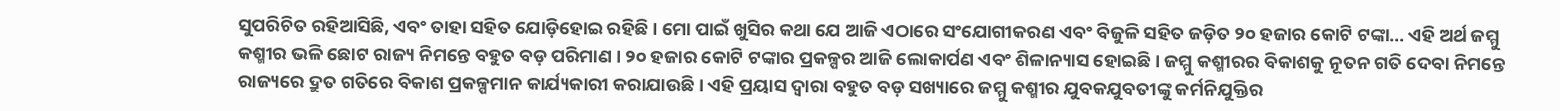ସୁପରିଚିତ ରହିଆସିଛି, ଏବଂ ତାହା ସହିତ ଯୋଡ଼ିହୋଇ ରହିଛି । ମୋ ପାଇଁ ଖୁସିର କଥା ଯେ ଆଜି ଏଠାରେ ସଂଯୋଗୀକରଣ ଏବଂ ବିଜୁଳି ସହିତ ଜଡ଼ିତ ୨୦ ହଜାର କୋଟି ଟଙ୍କା... ଏହି ଅର୍ଥ ଜମ୍ମୁ କଶ୍ମୀର ଭଳି ଛୋଟ ରାଜ୍ୟ ନିମନ୍ତେ ବହୁତ ବଡ଼ ପରିମାଣ । ୨୦ ହଜାର କୋଟି ଟଙ୍କାର ପ୍ରକଳ୍ପର ଆଜି ଲୋକାର୍ପଣ ଏବଂ ଶିଳାନ୍ୟାସ ହୋଇଛି । ଜମ୍ମୁ କଶ୍ମୀରର ବିକାଶକୁ ନୂତନ ଗତି ଦେବା ନିମନ୍ତେ ରାଜ୍ୟରେ ଦ୍ରୁତ ଗତିରେ ବିକାଶ ପ୍ରକଳ୍ପମାନ କାର୍ଯ୍ୟକାରୀ କରାଯାଉଛି । ଏହି ପ୍ରୟାସ ଦ୍ୱାରା ବହୁତ ବଡ଼ ସଖ୍ୟାରେ ଜମ୍ମୁ କଶ୍ମୀର ଯୁବକଯୁବତୀଙ୍କୁ କର୍ମନିଯୁକ୍ତିର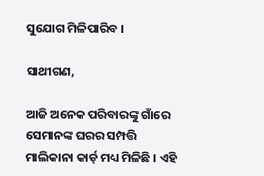ସୁଯୋଗ ମିଳିପାରିବ ।

ସାଥୀଗଣ,

ଆଜି ଅନେକ ପରିବାରଙ୍କୁ ଗାଁରେ ସେମାନଙ୍କ ଘରର ସମ୍ପତ୍ତି ମାଲିକାନା କାର୍ଡ଼ ମଧ୍ୟ ମିଳିଛି । ଏହି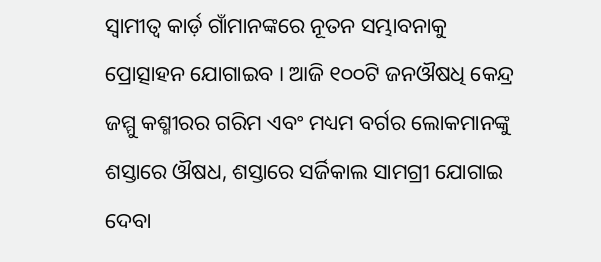ସ୍ୱାମୀତ୍ୱ କାର୍ଡ଼ ଗାଁମାନଙ୍କରେ ନୂତନ ସମ୍ଭାବନାକୁ ପ୍ରୋତ୍ସାହନ ଯୋଗାଇବ । ଆଜି ୧୦୦ଟି ଜନଔଷଧି କେନ୍ଦ୍ର ଜମ୍ମୁ କଶ୍ମୀରର ଗରିମ ଏବଂ ମଧ୍ୟମ ବର୍ଗର ଲୋକମାନଙ୍କୁ ଶସ୍ତାରେ ଔଷଧ, ଶସ୍ତାରେ ସର୍ଜିକାଲ ସାମଗ୍ରୀ ଯୋଗାଇ ଦେବା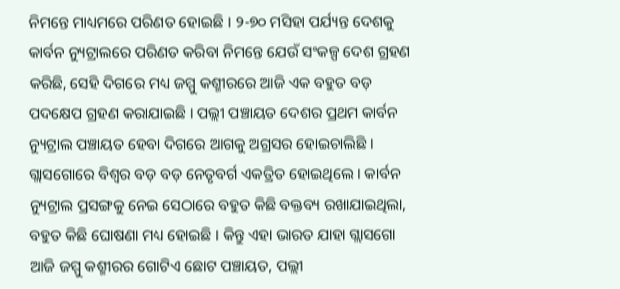ନିମନ୍ତେ ମାଧ୍ୟମରେ ପରିଣତ ହୋଇଛି । ୨-୭୦ ମସିହା ପର୍ଯ୍ୟନ୍ତ ଦେଶକୁ କାର୍ବନ ନ୍ୟୁଟ୍ରାଲରେ ପରିଣତ କରିବା ନିମନ୍ତେ ଯେଉଁ ସଂକଳ୍ପ ଦେଶ ଗ୍ରହଣ କରିଛି, ସେହି ଦିଗରେ ମଧ୍ୟ ଜମ୍ମୁ କଶ୍ମୀରରେ ଆଜି ଏକ ବହୁତ ବଡ଼ ପଦକ୍ଷେପ ଗ୍ରହଣ କରାଯାଇଛି । ପଲ୍ଲୀ ପଞ୍ଚାୟତ ଦେଶର ପ୍ରଥମ କାର୍ବନ ନ୍ୟୁଟ୍ରାଲ ପଞ୍ଚାୟତ ହେବା ଦିଗରେ ଆଗକୁ ଅଗ୍ରସର ହୋଇଚାଲିଛି । ଗ୍ଲାସଗୋରେ ବିଶ୍ୱର ବଡ଼ ବଡ଼ ନେତୃବର୍ଗ ଏକତ୍ରିତ ହୋଇଥିଲେ । କାର୍ବନ ନ୍ୟୁଟ୍ରାଲ ପ୍ରସଙ୍ଗକୁ ନେଇ ସେଠାରେ ବହୁତ କିଛି ବକ୍ତବ୍ୟ ରଖାଯାଇଥିଲା, ବହୁତ କିଛି ଘୋଷଣା ମଧ୍ୟ ହୋଇଛି । କିନ୍ତୁ ଏହା ଭାରତ ଯାହା ଗ୍ଲାସଗୋ ଆଜି ଜମ୍ମୁ କଶ୍ମୀରର ଗୋଟିଏ ଛୋଟ ପଞ୍ଚାୟତ, ପଲ୍ଲୀ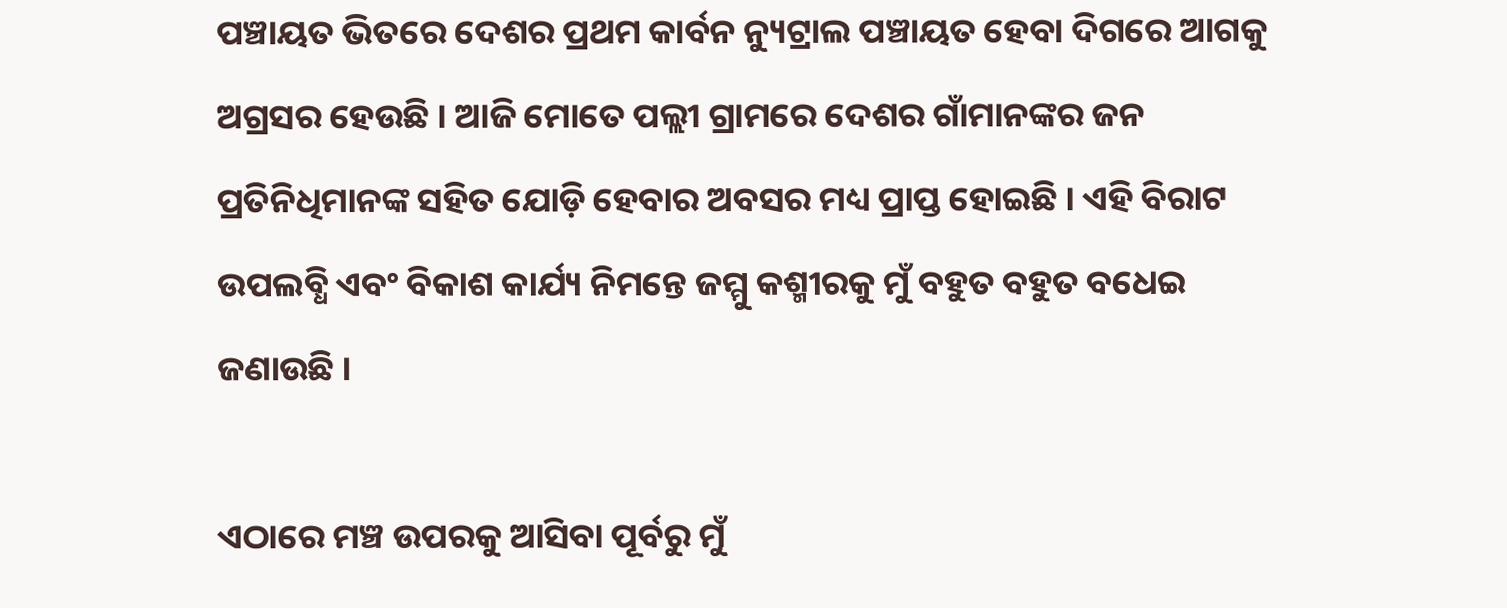ପଞ୍ଚାୟତ ଭିତରେ ଦେଶର ପ୍ରଥମ କାର୍ବନ ନ୍ୟୁଟ୍ରାଲ ପଞ୍ଚାୟତ ହେବା ଦିଗରେ ଆଗକୁ ଅଗ୍ରସର ହେଉଛି । ଆଜି ମୋତେ ପଲ୍ଲୀ ଗ୍ରାମରେ ଦେଶର ଗାଁମାନଙ୍କର ଜନ ପ୍ରତିନିଧିମାନଙ୍କ ସହିତ ଯୋଡ଼ି ହେବାର ଅବସର ମଧ୍ୟ ପ୍ରାପ୍ତ ହୋଇଛି । ଏହି ବିରାଟ ଉପଲବ୍ଧି ଏବଂ ବିକାଶ କାର୍ଯ୍ୟ ନିମନ୍ତେ ଜମ୍ମୁ କଶ୍ମୀରକୁ ମୁଁ ବହୁତ ବହୁତ ବଧେଇ ଜଣାଉଛି ।

ଏଠାରେ ମଞ୍ଚ ଉପରକୁ ଆସିବା ପୂର୍ବରୁ ମୁଁ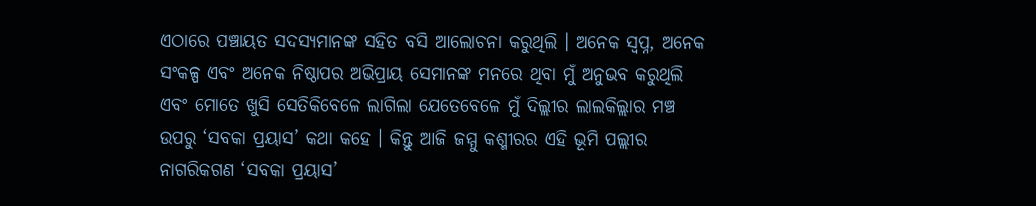ଏଠାରେ ପଞ୍ଚାୟତ ସଦସ୍ୟମାନଙ୍କ ସହିତ ବସି ଆଲୋଚନା କରୁଥିଲି । ଅନେକ ସ୍ୱପ୍ନ, ଅନେକ ସଂକଳ୍ପ ଏବଂ ଅନେକ ନିଷ୍ଠାପର ଅଭିପ୍ରାୟ ସେମାନଙ୍କ ମନରେ ଥିବା ମୁଁ ଅନୁଭବ କରୁଥିଲି ଏବଂ ମୋତେ ଖୁସି ସେତିକିବେଳେ ଲାଗିଲା ଯେତେବେଳେ ମୁଁ ଦିଲ୍ଲୀର ଲାଲକିଲ୍ଲାର ମଞ୍ଚ ଉପରୁ ‘ସବକା ପ୍ରୟାସ’ କଥା କହେ । କିନ୍ତୁ ଆଜି ଜମ୍ମୁ କଶ୍ମୀରର ଏହି ଭୂମି ପଲ୍ଲୀର ନାଗରିକଗଣ ‘ସବକା ପ୍ରୟାସ’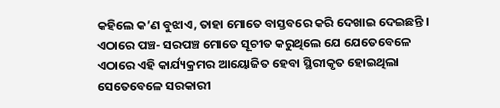କହିଲେ କ’ଣ ବୁଝାଏ, ତାହା ମୋତେ ବାସ୍ତବରେ କରି ଦେଖାଇ ଦେଇଛନ୍ତି । ଏଠାରେ ପଞ୍ଚ- ସରପଞ୍ଚ ମୋତେ ସୂଚୀତ କରୁଥିଲେ ଯେ ଯେତେବେଳେ ଏଠାରେ ଏହି କାର୍ଯ୍ୟକ୍ରମର ଆୟୋଜିତ ହେବା ସ୍ଥିରୀକୃତ ହୋଇଥିଲା ସେତେବେଳେ ସରକାରୀ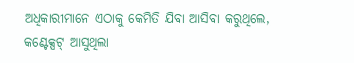ଅଧିକାରୀମାନେ ଏଠାକୁ କେମିତି ଯିବା ଆସିବା କରୁଥିଲେ, କଣ୍ଟେକ୍ସଟ୍‌ ଆସୁଥିଲା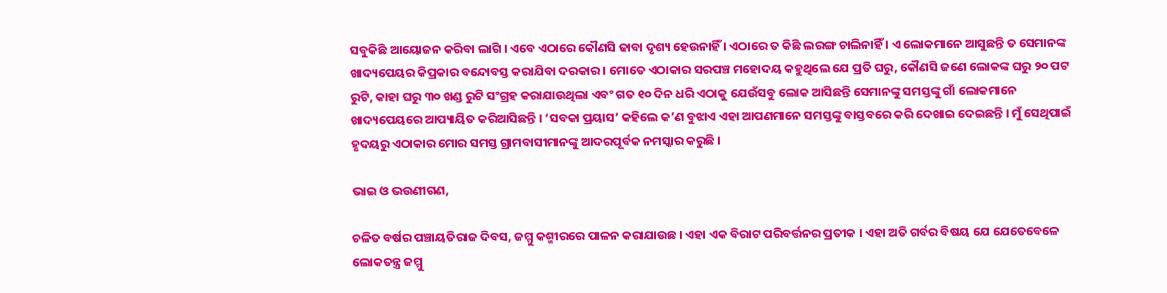ସବୁକିଛି ଆୟୋଜନ କରିବା ଲାଗି । ଏବେ ଏଠାରେ କୌଣସି ଢାବା ଦୃଶ୍ୟ ହେଉନାହିଁ । ଏଠାରେ ତ କିଛି ଲରଙ୍ଗ ଚାଲିନାହିଁ । ଏ ଲୋକମାନେ ଆସୁଛନ୍ତି ତ ସେମାନଙ୍କ ଖାଦ୍ୟପେୟର କିପ୍ରକାର ବନ୍ଦୋବସ୍ତ କରାଯିବା ଦରକାର । ମୋତେ ଏଠାକାର ସରପଞ୍ଚ ମହୋଦୟ କହୁଥିଲେ ଯେ ପ୍ରତି ଘରୁ, କୌଣସି ଜଣେ ଲୋକଙ୍କ ଘରୁ ୨୦ ପଟ ରୁଟି, କାହା ଘରୁ ୩୦ ଖଣ୍ଡ ରୁଟି ସଂଗ୍ରହ କରାଯାଉଥିଲା ଏବଂ ଗତ ୧୦ ଦିନ ଧରି ଏଠାକୁ ଯେଉଁସବୁ ଲୋକ ଆସିଛନ୍ତି ସେମାନଙ୍କୁ ସମସ୍ତଙ୍କୁ ଗାଁ ଲୋକମାନେ ଖାଦ୍ୟପେୟରେ ଆପ୍ୟାୟିତ କରିଆସିଛନ୍ତି । ‘ସବକା ପ୍ରୟାସ’ କହିଲେ କ’ଣ ବୁଝାଏ ଏହା ଆପଣମାନେ ସମସ୍ତଙ୍କୁ ବାସ୍ତବରେ କରି ଦେଖାଇ ଦେଇଛନ୍ତି । ମୁଁ ସେଥିପାଇଁ ହୃଦୟରୁ ଏଠାକାର ମୋର ସମସ୍ତ ଗ୍ରାମବାସୀମାନଙ୍କୁ ଆଦରପୂର୍ବକ ନମସ୍କାର କରୁଛି ।

ଭାଇ ଓ ଭଉଣୀଗଣ,

ଚଳିତ ବର୍ଷର ପଞ୍ଚାୟତିରାଜ ଦିବସ, ଜମ୍ମୁ କଶ୍ମୀରରେ ପାଳନ କରାଯାଉଛ । ଏହା ଏକ ବିରାଟ ପରିବର୍ତ୍ତନର ପ୍ରତୀକ । ଏହା ଅତି ଗର୍ବର ବିଷୟ ଯେ ଯେତେବେଳେ ଲୋକତନ୍ତ୍ର ଜମ୍ମୁ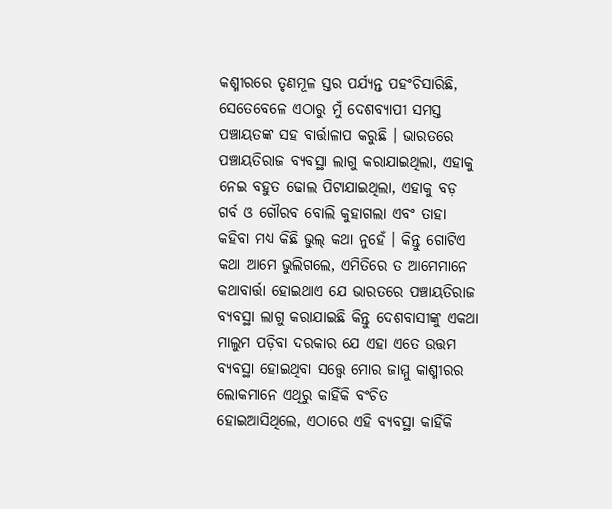କଶ୍ମୀରରେ ତୃଣମୂଳ ସ୍ତର ପର୍ଯ୍ୟନ୍ତ ପହଂଚିସାରିଛି, ସେତେବେଳେ ଏଠାରୁ ମୁଁ ଦେଶବ୍ୟାପୀ ସମସ୍ତ ପଞ୍ଚାୟତଙ୍କ ସହ ବାର୍ତ୍ତାଳାପ କରୁଛି । ଭାରତରେ ପଞ୍ଚାୟତିରାଜ ବ୍ୟବସ୍ଥା ଲାଗୁ କରାଯାଇଥିଲା, ଏହାକୁ ନେଇ ବହୁତ ଢୋଲ ପିଟାଯାଇଥିଲା, ଏହାକୁ ବଡ଼ ଗର୍ବ ଓ ଗୌରବ ବୋଲି କୁହାଗଲା ଏବଂ ତାହା କହିବା ମଧ୍ୟ କିଛି ଭୁଲ୍‌ କଥା ନୁହେଁ । କିନ୍ତୁ ଗୋଟିଏ କଥା ଆମେ ଭୁଲିଗଲେ, ଏମିତିରେ ତ ଆମେମାନେ କଥାବାର୍ତ୍ତା ହୋଇଥାଏ ଯେ ଭାରତରେ ପଞ୍ଚାୟତିରାଜ ବ୍ୟବସ୍ଥା ଲାଗୁ କରାଯାଇଛି କିନ୍ତୁ ଦେଶବାସୀଙ୍କୁ ଏକଥା ମାଲୁମ ପଡ଼ିବା ଦରକାର ଯେ ଏହା ଏତେ ଉତ୍ତମ ବ୍ୟବସ୍ଥା ହୋଇଥିବା ସତ୍ତ୍ୱେ ମୋର ଜାମ୍ମୁ କାଶ୍ମୀରର ଲୋକମାନେ ଏଥିରୁ କାହିଁକି ବଂଚିତ ହୋଇଆସିଥିଲେ, ଏଠାରେ ଏହି ବ୍ୟବସ୍ଥା କାହିଁକି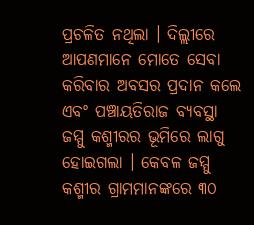ପ୍ରଚଳିତ ନଥିଲା । ଦିଲ୍ଲୀରେ ଆପଣମାନେ ମୋତେ ସେବା କରିବାର ଅବସର ପ୍ରଦାନ କଲେ ଏବଂ ପଞ୍ଚାୟତିରାଜ ବ୍ୟବସ୍ଥା ଜମ୍ମୁ କଶ୍ମୀରର ଭୂମିରେ ଲାଗୁ ହୋଇଗଲା । କେବଳ ଜମ୍ମୁ କଶ୍ମୀର ଗ୍ରାମମାନଙ୍କରେ ୩୦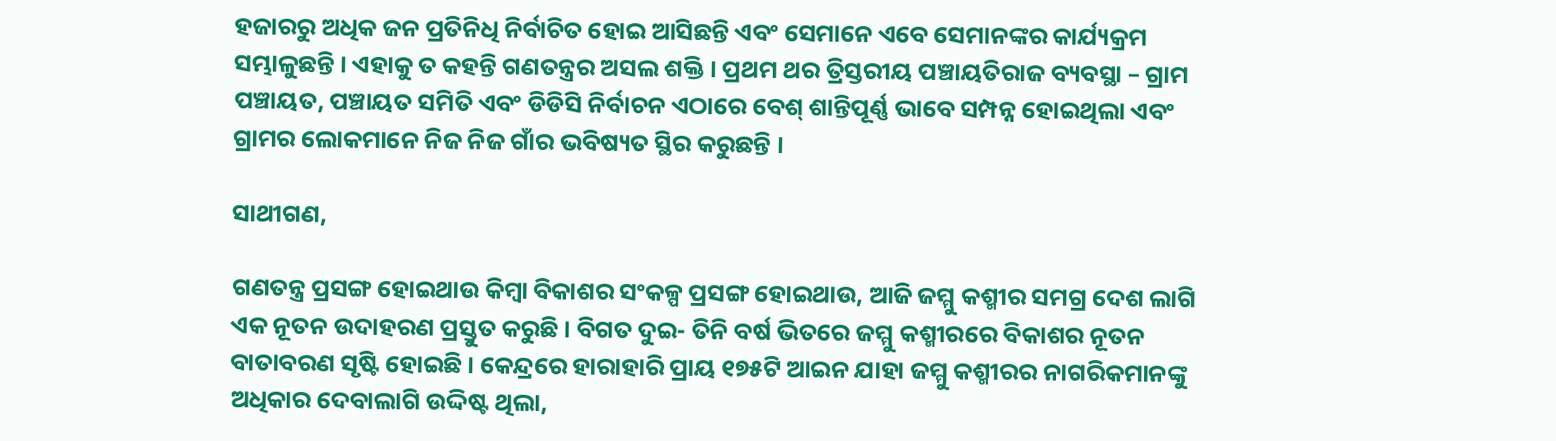ହଜାରରୁ ଅଧିକ ଜନ ପ୍ରତିନିଧି ନିର୍ବାଚିତ ହୋଇ ଆସିଛନ୍ତି ଏବଂ ସେମାନେ ଏବେ ସେମାନଙ୍କର କାର୍ଯ୍ୟକ୍ରମ ସମ୍ଭାଳୁଛନ୍ତି । ଏହାକୁ ତ କହନ୍ତି ଗଣତନ୍ତ୍ରର ଅସଲ ଶକ୍ତି । ପ୍ରଥମ ଥର ତ୍ରିସ୍ତରୀୟ ପଞ୍ଚାୟତିରାଜ ବ୍ୟବସ୍ଥା – ଗ୍ରାମ ପଞ୍ଚାୟତ, ପଞ୍ଚାୟତ ସମିତି ଏବଂ ଡିଡିସି ନିର୍ବାଚନ ଏଠାରେ ବେଶ୍‌ ଶାନ୍ତିପୂର୍ଣ୍ଣ ଭାବେ ସମ୍ପନ୍ନ ହୋଇଥିଲା ଏବଂ ଗ୍ରାମର ଲୋକମାନେ ନିଜ ନିଜ ଗାଁର ଭବିଷ୍ୟତ ସ୍ଥିର କରୁଛନ୍ତି ।

ସାଥୀଗଣ,

ଗଣତନ୍ତ୍ର ପ୍ରସଙ୍ଗ ହୋଇଥାଉ କିମ୍ବା ବିକାଶର ସଂକଳ୍ପ ପ୍ରସଙ୍ଗ ହୋଇଥାଉ, ଆଜି ଜମ୍ମୁ କଶ୍ମୀର ସମଗ୍ର ଦେଶ ଲାଗି ଏକ ନୂତନ ଉଦାହରଣ ପ୍ରସ୍ତୁତ କରୁଛି । ବିଗତ ଦୁଇ- ତିନି ବର୍ଷ ଭିତରେ ଜମ୍ମୁ କଶ୍ମୀରରେ ବିକାଶର ନୂତନ ବାତାବରଣ ସୃଷ୍ଟି ହୋଇଛି । କେନ୍ଦ୍ରରେ ହାରାହାରି ପ୍ରାୟ ୧୭୫ଟି ଆଇନ ଯାହା ଜମ୍ମୁ କଶ୍ମୀରର ନାଗରିକମାନଙ୍କୁ ଅଧିକାର ଦେବାଲାଗି ଉଦ୍ଦିଷ୍ଟ ଥିଲା,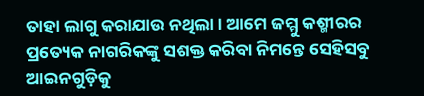ତାହା ଲାଗୁ କରାଯାଉ ନଥିଲା । ଆମେ ଜମ୍ମୁ କଶ୍ମୀରର ପ୍ରତ୍ୟେକ ନାଗରିକଙ୍କୁ ସଶକ୍ତ କରିବା ନିମନ୍ତେ ସେହିସବୁ ଆଇନଗୁଡ଼ିକୁ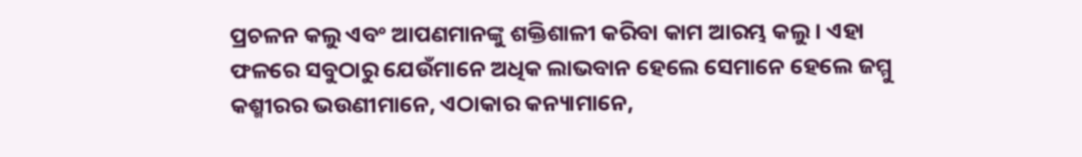ପ୍ରଚଳନ କଲୁ ଏବଂ ଆପଣମାନଙ୍କୁ ଶକ୍ତିଶାଳୀ କରିବା କାମ ଆରମ୍ଭ କଲୁ । ଏହା ଫଳରେ ସବୁଠାରୁ ଯେଉଁମାନେ ଅଧିକ ଲାଭବାନ ହେଲେ ସେମାନେ ହେଲେ ଜମ୍ମୁ କଶ୍ମୀରର ଭଉଣୀମାନେ, ଏଠାକାର କନ୍ୟାମାନେ,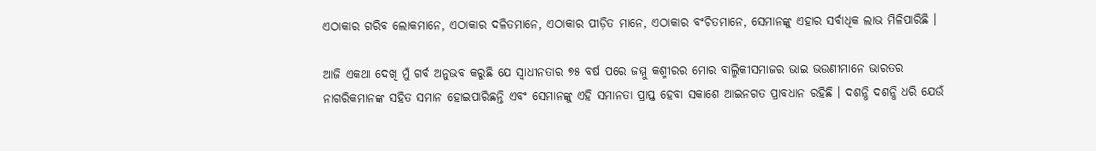ଏଠାକାର ଗରିବ ଲୋକମାନେ, ଏଠାକାର ଦଳିତମାନେ, ଏଠାକାର ପୀଡ଼ିତ ମାନେ, ଏଠାକାର ବଂଚିତମାନେ, ସେମାନଙ୍କୁ ଏହାର ସର୍ବାଧିକ ଲାଭ ମିଳିପାରିଛି ।

ଆଜି ଏକଥା ଦେଖି ମୁଁ ଗର୍ବ ଅନୁଭବ କରୁଛି ଯେ ସ୍ୱାଧୀନତାର ୭୫ ବର୍ଷ ପରେ ଜମ୍ମୁ କଶ୍ମୀରର ମୋର ବାଲ୍ମିକୀସମାଜର ଭାଇ ଭଉଣୀମାନେ ଭାରତର ନାଗରିକମାନଙ୍କ ସହିତ ସମାନ ହୋଇପାରିଛନ୍ତି ଏବଂ ସେମାନଙ୍କୁ ଏହି ସମାନତା ପ୍ରାପ୍ତ ହେବା ସକାଶେ ଆଇନଗତ ପ୍ରାବଧାନ ରହିଛି । ଦଶନ୍ଧି ଦଶନ୍ଧି ଧରି ଯେଉଁ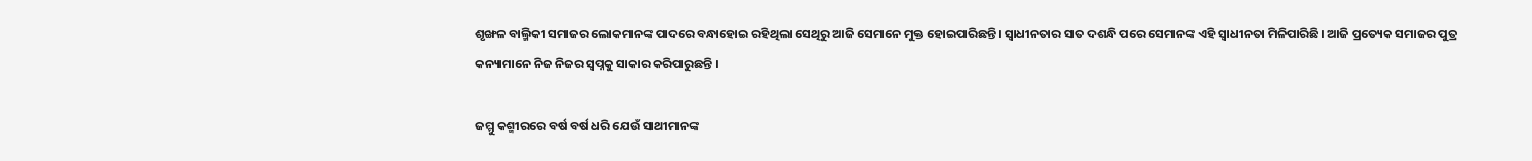ଶୃଙ୍ଖଳ ବାଲ୍ମିକୀ ସମାଜର ଲୋକମାନଙ୍କ ପାଦରେ ବନ୍ଧାହୋଇ ରହିଥିଲା ସେଥିରୁ ଆଜି ସେମାନେ ମୁକ୍ତ ହୋଇପାରିଛନ୍ତି । ସ୍ୱାଧୀନତାର ସାତ ଦଶନ୍ଧି ପରେ ସେମାନଙ୍କ ଏହି ସ୍ୱାଧୀନତା ମିଳିପାରିଛି । ଆଜି ପ୍ରତ୍ୟେକ ସମାଜର ପୁତ୍ର କନ୍ୟାମାନେ ନିଜ ନିଜର ସ୍ୱପ୍ନକୁ ସାକାର କରିପାରୁଛନ୍ତି ।

ଜମ୍ମୁ କଶ୍ମୀରରେ ବର୍ଷ ବର୍ଷ ଧରି ଯେଉଁ ସାଥୀମାନଙ୍କ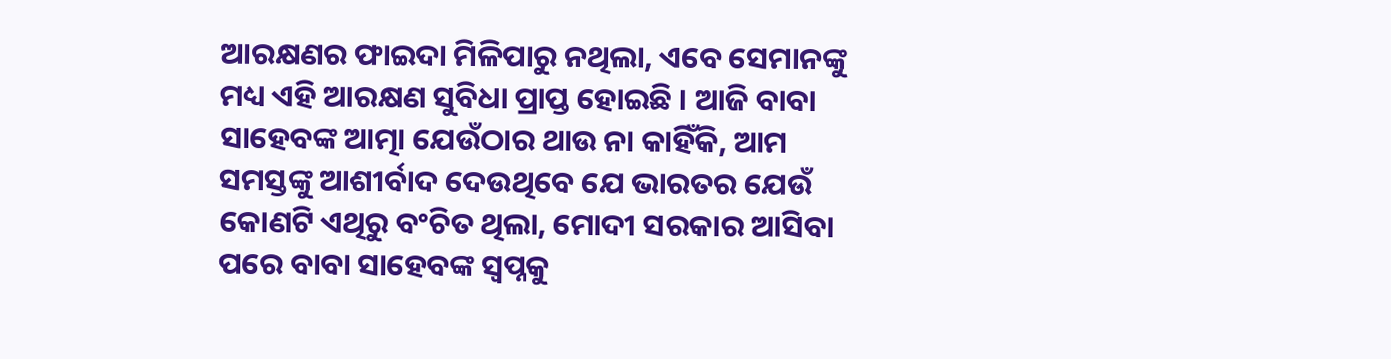ଆରକ୍ଷଣର ଫାଇଦା ମିଳିପାରୁ ନଥିଲା, ଏବେ ସେମାନଙ୍କୁ ମଧ୍ୟ ଏହି ଆରକ୍ଷଣ ସୁବିଧା ପ୍ରାପ୍ତ ହୋଇଛି । ଆଜି ବାବା ସାହେବଙ୍କ ଆତ୍ମା ଯେଉଁଠାର ଥାଉ ନା କାହିଁକି, ଆମ ସମସ୍ତଙ୍କୁ ଆଶୀର୍ବାଦ ଦେଉଥିବେ ଯେ ଭାରତର ଯେଉଁ କୋଣଟି ଏଥିରୁ ବଂଚିତ ଥିଲା, ମୋଦୀ ସରକାର ଆସିବା ପରେ ବାବା ସାହେବଙ୍କ ସ୍ୱପ୍ନକୁ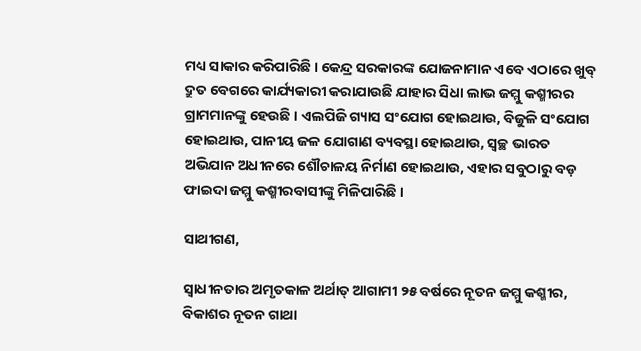ମଧ୍ୟ ସାକାର କରିପାରିଛି । କେନ୍ଦ୍ର ସରକାରଙ୍କ ଯୋଜନାମାନ ଏବେ ଏଠାରେ ଖୁବ୍‌ ଦ୍ରୁତ ବେଗରେ କାର୍ଯ୍ୟକାରୀ କରାଯାଉଛି ଯାହାର ସିଧା ଲାଭ ଜମ୍ମୁ କଶ୍ମୀରର ଗ୍ରାମମାନଙ୍କୁ ହେଉଛି । ଏଲପିଜି ଗ୍ୟାସ ସଂଯୋଗ ହୋଇଥାଉ, ବିଜୁଳି ସଂଯୋଗ ହୋଇଥାଉ, ପାନୀୟ ଜଳ ଯୋଗାଣ ବ୍ୟବସ୍ଥା ହୋଇଥାଉ, ସ୍ୱଚ୍ଛ ଭାରତ ଅଭିଯାନ ଅଧୀନରେ ଶୌଚାଳୟ ନିର୍ମାଣ ହୋଇଥାଉ, ଏହାର ସବୁଠାରୁ ବଡ଼ ଫାଇଦା ଜମ୍ମୁ କଶ୍ମୀରବାସୀଙ୍କୁ ମିଳିପାରିଛି ।

ସାଥୀଗଣ,

ସ୍ୱାଧୀନତାର ଅମୃତକାଳ ଅର୍ଥାତ୍‌ ଆଗାମୀ ୨୫ ବର୍ଷରେ ନୂତନ ଜମ୍ମୁ କଶ୍ମୀର, ବିକାଶର ନୂତନ ଗାଥା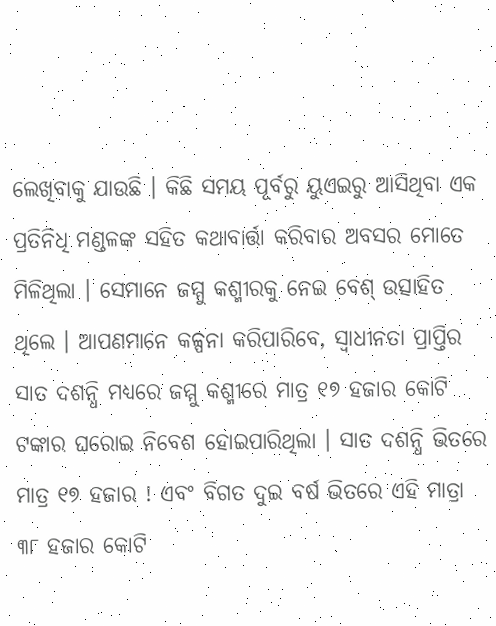ଲେଖିବାକୁ ଯାଉଛି । କିଛି ସମୟ ପୂର୍ବରୁ ୟୁଏଇରୁ ଆସିଥିବା ଏକ ପ୍ରତିନିଧି ମଣ୍ଡଳଙ୍କ ସହିତ କଥାବାର୍ତ୍ତା କରିବାର ଅବସର ମୋତେ ମିଳିଥିଲା । ସେମାନେ ଜମ୍ମୁ କଶ୍ମୀରକୁ ନେଇ ବେଶ୍‌ ଉତ୍ସାହିତ ଥିଲେ । ଆପଣମାନେ କଳ୍ପନା କରିପାରିବେ, ସ୍ୱାଧୀନତା ପ୍ରାପ୍ତିର ସାତ ଦଶନ୍ଧି ମଧ୍ୟରେ ଜମ୍ମୁ କଶ୍ମୀରେ ମାତ୍ର ୧୭ ହଜାର କୋଟି ଟଙ୍କାର ଘରୋଇ ନିବେଶ ହୋଇପାରିଥିଲା । ସାତ ଦଶନ୍ଧି ଭିତରେ ମାତ୍ର ୧୭ ହଜାର ! ଏବଂ ବିଗତ ଦୁଇ ବର୍ଷ ଭିତରେ ଏହି ମାତ୍ରା ୩୮ ହଜାର କୋଟି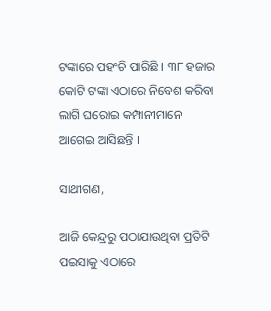ଟଙ୍କାରେ ପହଂଚି ପାରିଛି । ୩୮ ହଜାର କୋଟି ଟଙ୍କା ଏଠାରେ ନିବେଶ କରିବା ଲାଗି ଘରୋଇ କମ୍ପାନୀମାନେ ଆଗେଇ ଆସିଛନ୍ତି ।

ସାଥୀଗଣ,

ଆଜି କେନ୍ଦ୍ରରୁ ପଠାଯାଉଥିବା ପ୍ରତିଟି ପଇସାକୁ ଏଠାରେ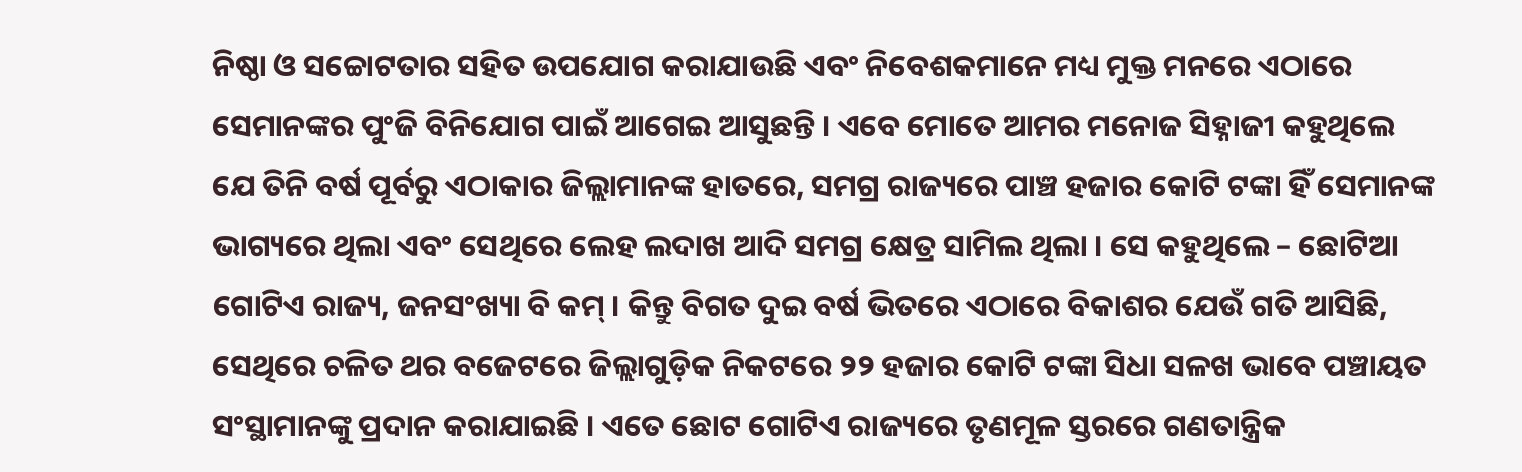ନିଷ୍ଠା ଓ ସଚ୍ଚୋଟତାର ସହିତ ଉପଯୋଗ କରାଯାଉଛି ଏବଂ ନିବେଶକମାନେ ମଧ୍ୟ ମୁକ୍ତ ମନରେ ଏଠାରେ ସେମାନଙ୍କର ପୁଂଜି ବିନିଯୋଗ ପାଇଁ ଆଗେଇ ଆସୁଛନ୍ତି । ଏବେ ମୋତେ ଆମର ମନୋଜ ସିହ୍ନାଜୀ କହୁଥିଲେ ଯେ ତିନି ବର୍ଷ ପୂର୍ବରୁ ଏଠାକାର ଜିଲ୍ଲାମାନଙ୍କ ହାତରେ, ସମଗ୍ର ରାଜ୍ୟରେ ପାଞ୍ଚ ହଜାର କୋଟି ଟଙ୍କା ହିଁ ସେମାନଙ୍କ ଭାଗ୍ୟରେ ଥିଲା ଏବଂ ସେଥିରେ ଲେହ ଲଦାଖ ଆଦି ସମଗ୍ର କ୍ଷେତ୍ର ସାମିଲ ଥିଲା । ସେ କହୁଥିଲେ – ଛୋଟିଆ ଗୋଟିଏ ରାଜ୍ୟ, ଜନସଂଖ୍ୟା ବି କମ୍‌ । କିନ୍ତୁ ବିଗତ ଦୁଇ ବର୍ଷ ଭିତରେ ଏଠାରେ ବିକାଶର ଯେଉଁ ଗତି ଆସିଛି, ସେଥିରେ ଚଳିତ ଥର ବଜେଟରେ ଜିଲ୍ଲାଗୁଡ଼ିକ ନିକଟରେ ୨୨ ହଜାର କୋଟି ଟଙ୍କା ସିଧା ସଳଖ ଭାବେ ପଞ୍ଚାୟତ ସଂସ୍ଥାମାନଙ୍କୁ ପ୍ରଦାନ କରାଯାଇଛି । ଏତେ ଛୋଟ ଗୋଟିଏ ରାଜ୍ୟରେ ତୃଣମୂଳ ସ୍ତରରେ ଗଣତାନ୍ତ୍ରିକ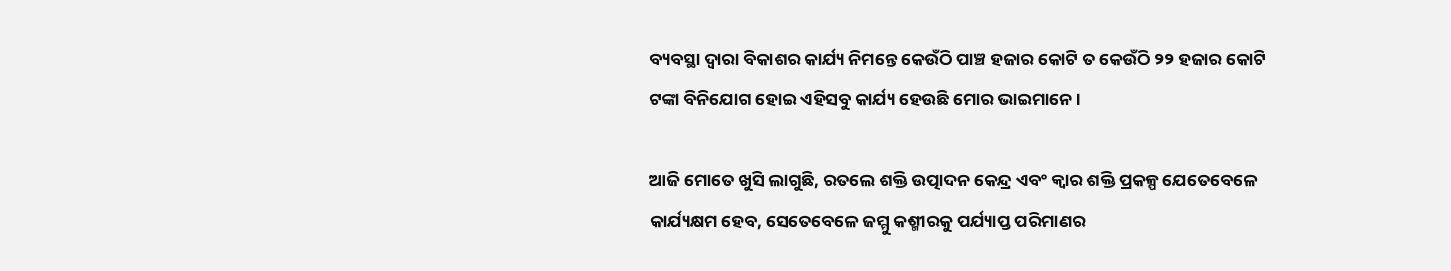ବ୍ୟବସ୍ଥା ଦ୍ୱାରା ବିକାଶର କାର୍ଯ୍ୟ ନିମନ୍ତେ କେଉଁଠି ପାଞ୍ଚ ହଜାର କୋଟି ତ କେଉଁଠି ୨୨ ହଜାର କୋଟି ଟଙ୍କା ବିନିଯୋଗ ହୋଇ ଏହିସବୁ କାର୍ଯ୍ୟ ହେଉଛି ମୋର ଭାଇମାନେ ।

ଆଜି ମୋତେ ଖୁସି ଲାଗୁଛି, ରତଲେ ଶକ୍ତି ଉତ୍ପାଦନ କେନ୍ଦ୍ର ଏବଂ କ୍ୱାର ଶକ୍ତି ପ୍ରକଳ୍ପ ଯେତେବେଳେ କାର୍ଯ୍ୟକ୍ଷମ ହେବ, ସେତେବେଳେ ଜମ୍ମୁ କଶ୍ମୀରକୁ ପର୍ଯ୍ୟାପ୍ତ ପରିମାଣର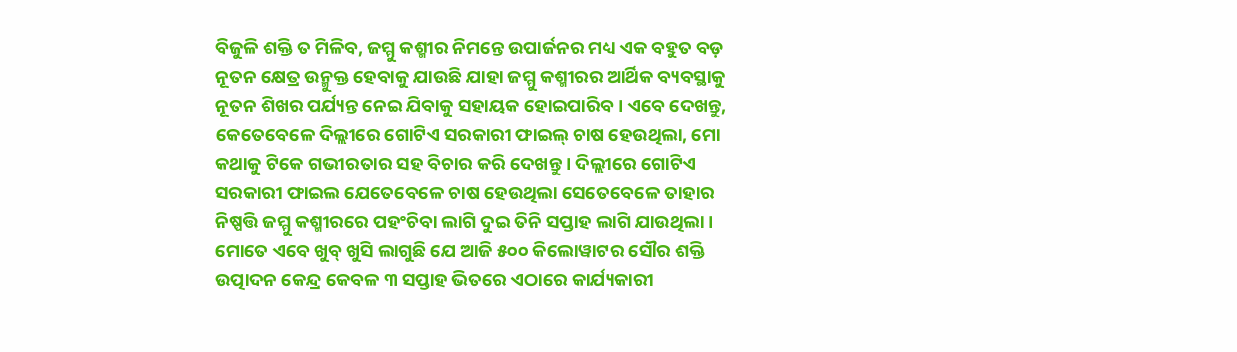ବିଜୁଳି ଶକ୍ତି ତ ମିଳିବ, ଜମ୍ମୁ କଶ୍ମୀର ନିମନ୍ତେ ଉପାର୍ଜନର ମଧ୍ୟ ଏକ ବହୁତ ବଡ଼ ନୂତନ କ୍ଷେତ୍ର ଉନ୍ମୁକ୍ତ ହେବାକୁ ଯାଉଛି ଯାହା ଜମ୍ମୁ କଶ୍ମୀରର ଆର୍ଥିକ ବ୍ୟବସ୍ଥାକୁ ନୂତନ ଶିଖର ପର୍ଯ୍ୟନ୍ତ ନେଇ ଯିବାକୁ ସହାୟକ ହୋଇପାରିବ । ଏବେ ଦେଖନ୍ତୁ, କେତେବେଳେ ଦିଲ୍ଲୀରେ ଗୋଟିଏ ସରକାରୀ ଫାଇଲ୍‌ ଚାଷ ହେଉଥିଲା, ମୋ କଥାକୁ ଟିକେ ଗଭୀରତାର ସହ ବିଚାର କରି ଦେଖନ୍ତୁ । ଦିଲ୍ଲୀରେ ଗୋଟିଏ ସରକାରୀ ଫାଇଲ ଯେତେବେଳେ ଚାଷ ହେଉଥିଲା ସେତେବେଳେ ତାହାର ନିଷ୍ପତ୍ତି ଜମ୍ମୁ କଶ୍ମୀରରେ ପହଂଚିବା ଲାଗି ଦୁଇ ତିନି ସପ୍ତାହ ଲାଗି ଯାଉଥିଲା । ମୋତେ ଏବେ ଖୁବ୍‌ ଖୁସି ଲାଗୁଛି ଯେ ଆଜି ୫୦୦ କିଲୋୱାଟର ସୌର ଶକ୍ତି ଉତ୍ପାଦନ କେନ୍ଦ୍ର କେବଳ ୩ ସପ୍ତାହ ଭିତରେ ଏଠାରେ କାର୍ଯ୍ୟକାରୀ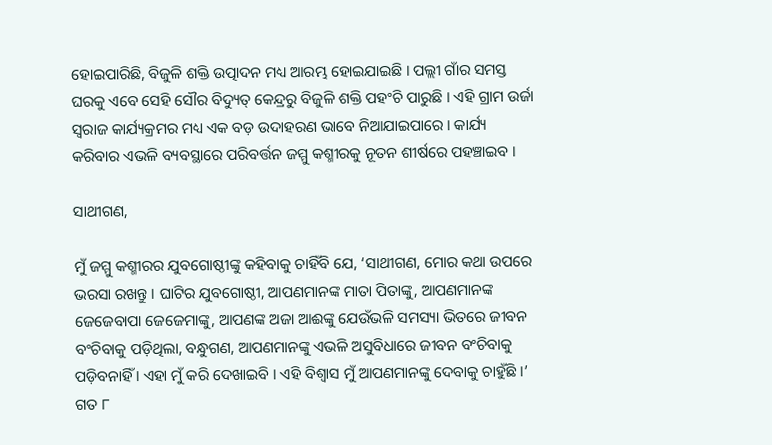ହୋଇପାରିଛି, ବିଜୁଳି ଶକ୍ତି ଉତ୍ପାଦନ ମଧ୍ୟ ଆରମ୍ଭ ହୋଇଯାଇଛି । ପଲ୍ଲୀ ଗାଁର ସମସ୍ତ ଘରକୁ ଏବେ ସେହି ସୌର ବିଦ୍ୟୁତ୍‌ କେନ୍ଦ୍ରରୁ ବିଜୁଳି ଶକ୍ତି ପହଂଚି ପାରୁଛି । ଏହି ଗ୍ରାମ ଉର୍ଜା ସ୍ୱରାଜ କାର୍ଯ୍ୟକ୍ରମର ମଧ୍ୟ ଏକ ବଡ଼ ଉଦାହରଣ ଭାବେ ନିଆଯାଇପାରେ । କାର୍ଯ୍ୟ କରିବାର ଏଭଳି ବ୍ୟବସ୍ଥାରେ ପରିବର୍ତ୍ତନ ଜମ୍ମୁ କଶ୍ମୀରକୁ ନୂତନ ଶୀର୍ଷରେ ପହଞ୍ଚାଇବ ।

ସାଥୀଗଣ,

ମୁଁ ଜମ୍ମୁ କଶ୍ମୀରର ଯୁବଗୋଷ୍ଠୀଙ୍କୁ କହିବାକୁ ଚାହିଁବି ଯେ, ‘ସାଥୀଗଣ, ମୋର କଥା ଉପରେ ଭରସା ରଖନ୍ତୁ । ଘାଟିର ଯୁବଗୋଷ୍ଠୀ, ଆପଣମାନଙ୍କ ମାତା ପିତାଙ୍କୁ, ଆପଣମାନଙ୍କ ଜେଜେବାପା ଜେଜେମାଙ୍କୁ, ଆପଣଙ୍କ ଅଜା ଆଈଙ୍କୁ ଯେଉଁଭଳି ସମସ୍ୟା ଭିତରେ ଜୀବନ ବଂଚିବାକୁ ପଡ଼ିଥିଲା, ବନ୍ଧୁଗଣ, ଆପଣମାନଙ୍କୁ ଏଭଳି ଅସୁବିଧାରେ ଜୀବନ ବଂଚିବାକୁ ପଡ଼ିବନାହିଁ । ଏହା ମୁଁ କରି ଦେଖାଇବି । ଏହି ବିଶ୍ୱାସ ମୁଁ ଆପଣମାନଙ୍କୁ ଦେବାକୁ ଚାହୁଁଛି ।’ ଗତ ୮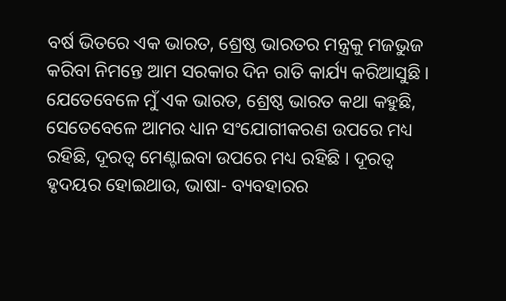ବର୍ଷ ଭିତରେ ଏକ ଭାରତ, ଶ୍ରେଷ୍ଠ ଭାରତର ମନ୍ତ୍ରକୁ ମଜଭୁଜ କରିବା ନିମନ୍ତେ ଆମ ସରକାର ଦିନ ରାତି କାର୍ଯ୍ୟ କରିଆସୁଛି । ଯେତେବେଳେ ମୁଁ ଏକ ଭାରତ, ଶ୍ରେଷ୍ଠ ଭାରତ କଥା କହୁଛି, ସେତେବେଳେ ଆମର ଧ୍ୟାନ ସଂଯୋଗୀକରଣ ଉପରେ ମଧ୍ୟ ରହିଛି, ଦୂରତ୍ୱ ମେଣ୍ଟାଇବା ଉପରେ ମଧ୍ୟ ରହିଛି । ଦୂରତ୍ୱ ହୃଦୟର ହୋଇଥାଉ, ଭାଷା- ବ୍ୟବହାରର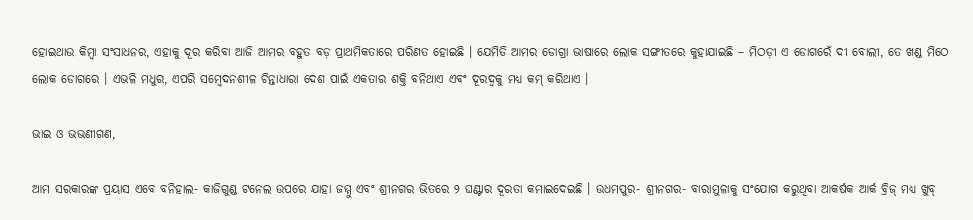ହୋଇଥାଉ କିମ୍ବା ସଂସାଧନର, ଏହାକୁ ଦୂର କରିବା ଆଜି ଆମର ବହୁତ ବଡ଼ ପ୍ରାଥମିକତାରେ ପରିଣତ ହୋଇଛି । ଯେମିତି ଆମର ଡୋଗ୍ରା ଭାଷାରେ ଲୋକ ସଙ୍ଗୀତରେ କୁହାଯାଇଛି – ମିଠଡ଼ୀ ଏ ଡୋଗରେଁ ଦୀ ବୋଲୀ, ତେ ଖଣ୍ଡ ମିଠେ ଲୋକ ଡୋଗରେ । ଏଭଳି ମଧୁର, ଏପରି ସମ୍ବେଦନଶୀଳ ଚିନ୍ତାଧାରା ଦେଶ ପାଇଁ ଏକତାର ଶକ୍ତି ବନିଥାଏ ଏବଂ ଦୂରଦ୍ୱକୁ ମଧ୍ୟ କମ୍‌ କରିଥାଏ ।

ଭାଇ ଓ ଭଭଣୀଗଣ,

ଆମ ସରକାରଙ୍କ ପ୍ରୟାସ ଏବେ ବନିହାଲ- କାଜିଗୁଣ୍ଡ ଟନେଲ ଉପରେ ଯାହା ଜମ୍ମୁ ଏବଂ ଶ୍ରୀନଗର ଭିତରେ ୨ ଘଣ୍ଟାର ଦୂରତା କମାଇଦେଇଛି । ଉଧମପୁର- ଶ୍ରୀନଗର- ବାରାମୁଳାକୁ ସଂଯୋଗ କରୁଥିବା ଆକର୍ଷକ ଆର୍କ ବ୍ରିଜ୍‌ ମଧ୍ୟ ଖୁବ୍‌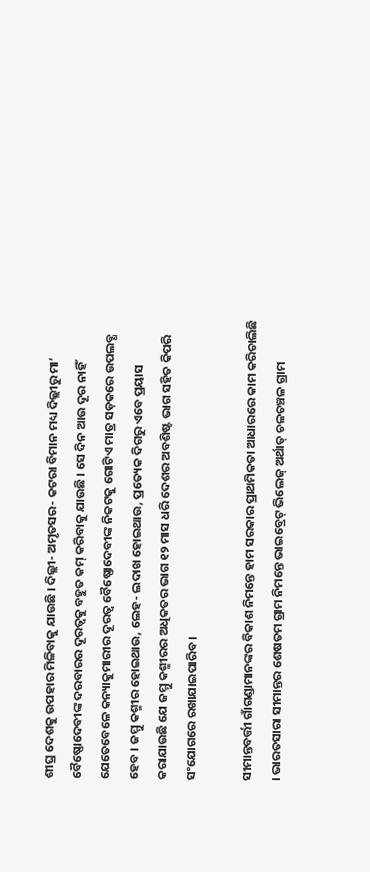ଶୀଘ୍ର ଦେଶକୁ ଉପହାର ମିଳିବାକୁ ଯାଉଛି । ଦିଲ୍ଲୀ- ଅମୃତସର- କଟରା ବିମାନ ମଧ୍ୟ ଦିଲ୍ଲୀରୁ ମା’ ବୈଷ୍ଣୋଦେବୀଙ୍କ ଦରବାରର ଦୂରତ୍ୱକୁ ବହୁତ କମ୍‌ କରିବାକୁ ଯାଉଛି । ସେ ଦିନ ଆଉ ଦୂର ନାହିଁ ଯେତେବେଳେ କନ୍ୟାକୁମାରୀର ଦୂରତ୍ୱ ବୈଷ୍ଣୋଦେବୀଙ୍କ ନିକଟକୁ ଗୋଟିଏ ମାତ୍ର ସଡ଼କରେ ଉପଲବ୍ଧ ହେବ । ଜମ୍ମୁ କଶ୍ମୀର ହୋଇଥାଉ, ଲେହ- ଲଦାଖ ହୋଇଥାଉ, ପ୍ରତ୍ୟେକ ଦିଗରୁ ଏବେ ପ୍ରୟାସ କରାଯାଉଛି ଯେ ଜମ୍ମୁ କଶ୍ମୀରର ଅଧିକତର ଭାଗ ୧୨ ମାସ ଧରି ଦେଶର ଅବଶିଷ୍ଟ ଭାଗ ସହିତ କିପରି ସଂଯୋଗରେ ରଖାଯାଇପାରିବ ।

ସୀମାନ୍ତବର୍ତ୍ତୀ ଗାଁଗଣ୍ଡାମାନଙ୍କର ବିକାଶ ନିମନ୍ତେ ହାମ ସରକାର ପ୍ରାଥମିକତା ଆଧାରରେ କାମ କରିଚାଲିଛି । ଭାରତସାରା ସୀମାନ୍ତର ଶେଷତମ ଗ୍ରାମ ନିମନ୍ତେ ଭାଇବ୍ରେଟ୍‌ ଭିଲେଜ୍‌ ଅର୍ଥାତ୍‌ ଚଳଚଞ୍ଚଳ ଗ୍ରାମ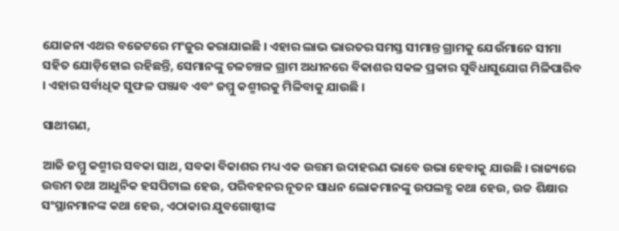ଯୋଜନା ଏଥର ବଜେଟରେ ମଂଜୁର କରାଯାଇଛି । ଏହାର ଲାଭ ଭାରତର ସମସ୍ତ ସୀମାନ୍ତ ଗ୍ରାମକୁ ଯେଉଁମାନେ ସୀମା ସହିତ ଯୋଡ଼ିହୋଇ ରହିଛନ୍ତି, ସେମାନଙ୍କୁ ଚଳଚଞ୍ଚଳ ଗ୍ରାମ ଅଧୀନରେ ବିକାଶର ସକଳ ପ୍ରକାର ସୁବିଧାସୁଯୋଗ ମିଳିପାରିବ । ଏହାର ସର୍ବାଧିକ ସୁଫଳ ପଞ୍ଜାବ ଏବଂ ଜମ୍ମୁ କଶ୍ମୀରକୁ ମିଳିବାକୁ ଯାଉଛି ।

ସାଥୀଗଣ,

ଆଜି ଜମ୍ମୁ କଶ୍ମୀର ସବକା ସାଥ, ସବକା ବିକାଶର ମଧ୍ୟ ଏକ ଉତ୍ତମ ଉଦାହରଣ ଭାବେ ଉଭା ହେବାକୁ ଯାଉଛି । ରାଜ୍ୟରେ ଉତ୍ତମ ତଥା ଆଧୁନିକ ହସପିଟାଲ ହେଉ, ପରିବହନର ନୂତନ ସାଧନ ଲୋକମାନଙ୍କୁ ଉପଲବ୍ଧ କଥା ହେଉ, ଉଚ୍ଚ ଶିକ୍ଷାର ସଂସ୍ଥାନମାନଙ୍କ କଥା ହେଉ, ଏଠାକାର ଯୁବଗୋଷ୍ଠୀଙ୍କ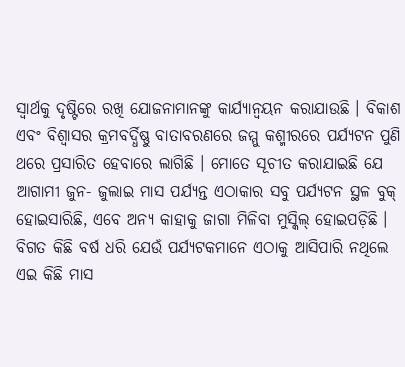ସ୍ୱାର୍ଥକୁ ଦୃଷ୍ଟିରେ ରଖି ଯୋଜନାମାନଙ୍କୁ କାର୍ଯ୍ୟାନ୍ୱୟନ କରାଯାଉଛି । ବିକାଶ ଏବଂ ବିଶ୍ୱାସର କ୍ରମବର୍ଦ୍ଧିଷ୍ଣୁ ବାତାବରଣରେ ଜମ୍ମୁ କଶ୍ମୀରରେ ପର୍ଯ୍ୟଟନ ପୁଣି ଥରେ ପ୍ରସାରିତ ହେବାରେ ଲାଗିଛି । ମୋତେ ସୂଚୀତ କରାଯାଇଛି ଯେ ଆଗାମୀ ଜୁନ- ଜୁଲାଇ ମାସ ପର୍ଯ୍ୟନ୍ତ ଏଠାକାର ସବୁ ପର୍ଯ୍ୟଟନ ସ୍ଥଳ ବୁକ୍‌ ହୋଇସାରିଛି, ଏବେ ଅନ୍ୟ କାହାକୁ ଜାଗା ମିଳିବା ମୁସ୍କିଲ୍‌ ହୋଇପଡ଼ିଛି । ବିଗତ କିଛି ବର୍ଷ ଧରି ଯେଉଁ ପର୍ଯ୍ୟଟକମାନେ ଏଠାକୁ ଆସିପାରି ନଥିଲେ ଏଇ କିଛି ମାସ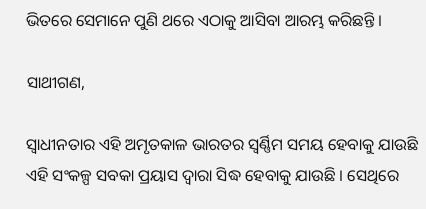ଭିତରେ ସେମାନେ ପୁଣି ଥରେ ଏଠାକୁ ଆସିବା ଆରମ୍ଭ କରିଛନ୍ତି ।

ସାଥୀଗଣ,

ସ୍ୱାଧୀନତାର ଏହି ଅମୃତକାଳ ଭାରତର ସ୍ୱର୍ଣ୍ଣିମ ସମୟ ହେବାକୁ ଯାଉଛି ଏହି ସଂକଳ୍ପ ସବକା ପ୍ରୟାସ ଦ୍ୱାରା ସିଦ୍ଧ ହେବାକୁ ଯାଉଛି । ସେଥିରେ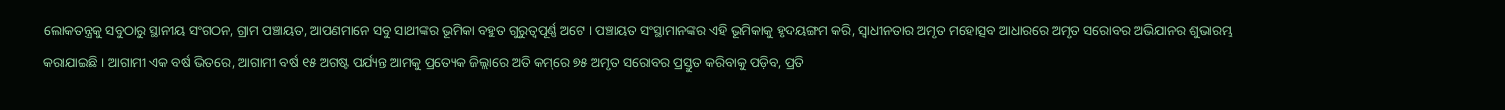ଲୋକତନ୍ତ୍ରକୁ ସବୁଠାରୁ ସ୍ଥାନୀୟ ସଂଗଠନ, ଗ୍ରାମ ପଞ୍ଚାୟତ, ଆପଣମାନେ ସବୁ ସାଥୀଙ୍କର ଭୂମିକା ବହୁତ ଗୁରୁତ୍ୱପୂର୍ଣ୍ଣ ଅଟେ । ପଞ୍ଚାୟତ ସଂସ୍ଥାମାନଙ୍କର ଏହି ଭୂମିକାକୁ ହୃଦୟଙ୍ଗମ କରି, ସ୍ୱାଧୀନତାର ଅମୃତ ମହୋତ୍ସବ ଆଧାରରେ ଅମୃତ ସରୋବର ଅଭିଯାନର ଶୁଭାରମ୍ଭ କରାଯାଇଛି । ଆଗାମୀ ଏକ ବର୍ଷ ଭିତରେ, ଆଗାମୀ ବର୍ଷ ୧୫ ଅଗଷ୍ଟ ପର୍ଯ୍ୟନ୍ତ ଆମକୁ ପ୍ରତ୍ୟେକ ଜିଲ୍ଲାରେ ଅତି କମ୍‌ରେ ୭୫ ଅମୃତ ସରୋବର ପ୍ରସ୍ତୁତ କରିବାକୁ ପଡ଼ିବ, ପ୍ରତି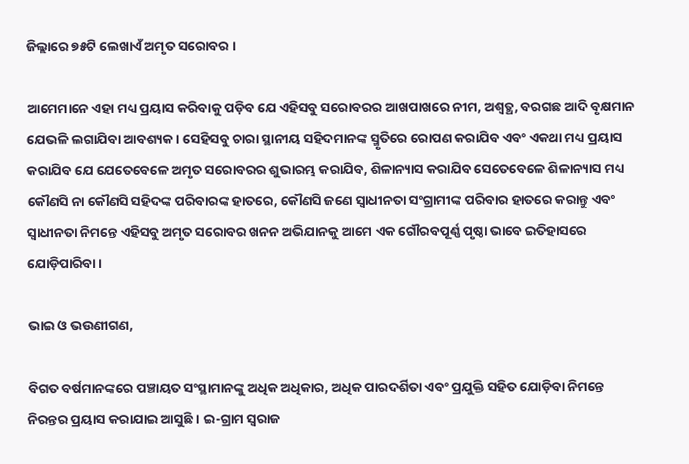ଜିଲ୍ଲାରେ ୭୫ଟି ଲେଖାଏଁ ଅମୃତ ସରୋବର ।

ଆମେମାନେ ଏହା ମଧ୍ୟ ପ୍ରୟାସ କରିବାକୁ ପଡ଼ିବ ଯେ ଏହିସବୁ ସରୋବରର ଆଖପାଖରେ ନୀମ, ଅଶ୍ୱତ୍ଥ, ବରଗଛ ଆଦି ବୃକ୍ଷମାନ ଯେଭଳି ଲଗାଯିବା ଆବଶ୍ୟକ । ସେହିସବୁ ଚାରା ସ୍ଥାନୀୟ ସହିଦମାନଙ୍କ ସ୍ମୃତିରେ ରୋପଣ କରାଯିବ ଏବଂ ଏକଥା ମଧ୍ୟ ପ୍ରୟାସ କରାଯିବ ଯେ ଯେତେବେଳେ ଅମୃତ ସରୋବରର ଶୁଭାରମ୍ଭ କରାଯିବ, ଶିଳାନ୍ୟାସ କରାଯିବ ସେତେବେଳେ ଶିଳାନ୍ୟାସ ମଧ୍ୟ କୌଣସି ନା କୌଣସି ସହିଦଙ୍କ ପରିବାରଙ୍କ ହାତରେ, କୌଣସି ଜଣେ ସ୍ୱାଧୀନତା ସଂଗ୍ରାମୀଙ୍କ ପରିବାର ହାତରେ କରାନ୍ତୁ ଏବଂ ସ୍ୱାଧୀନତା ନିମନ୍ତେ ଏହିସବୁ ଅମୃତ ସରୋବର ଖନନ ଅଭିଯାନକୁ ଆମେ ଏକ ଗୌରବପୂର୍ଣ୍ଣ ପୃଷ୍ଠା ଭାବେ ଇତିହାସରେ ଯୋଡ଼ିପାରିବା ।

ଭାଇ ଓ ଭଉଣୀଗଣ,

ବିଗତ ବର୍ଷମାନଙ୍କରେ ପଞ୍ଚାୟତ ସଂସ୍ଥାମାନଙ୍କୁ ଅଧିକ ଅଧିକାର, ଅଧିକ ପାରଦର୍ଶିତା ଏବଂ ପ୍ରଯୁକ୍ତି ସହିତ ଯୋଡ଼ିବା ନିମନ୍ତେ ନିରନ୍ତର ପ୍ରୟାସ କରାଯାଇ ଆସୁଛି । ଇ-ଗ୍ରାମ ସ୍ୱରାଜ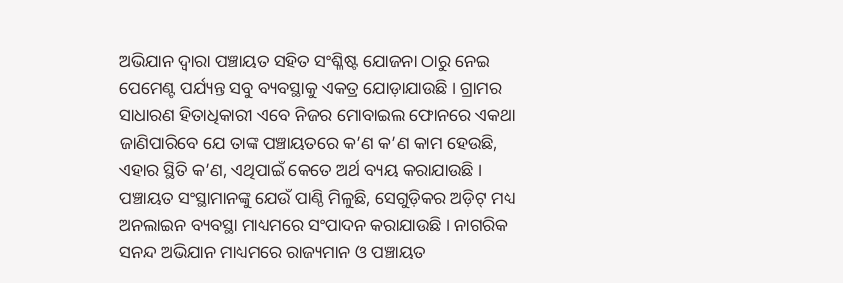ଅଭିଯାନ ଦ୍ୱାରା ପଞ୍ଚାୟତ ସହିତ ସଂଶ୍ଳିଷ୍ଟ ଯୋଜନା ଠାରୁ ନେଇ ପେମେଣ୍ଟ ପର୍ଯ୍ୟନ୍ତ ସବୁ ବ୍ୟବସ୍ଥାକୁ ଏକତ୍ର ଯୋଡ଼ାଯାଉଛି । ଗ୍ରାମର ସାଧାରଣ ହିତାଧିକାରୀ ଏବେ ନିଜର ମୋବାଇଲ ଫୋନରେ ଏକଥା ଜାଣିପାରିବେ ଯେ ତାଙ୍କ ପଞ୍ଚାୟତରେ କ’ଣ କ’ଣ କାମ ହେଉଛି, ଏହାର ସ୍ଥିତି କ’ଣ, ଏଥିପାଇଁ କେତେ ଅର୍ଥ ବ୍ୟୟ କରାଯାଉଛି । ପଞ୍ଚାୟତ ସଂସ୍ଥାମାନଙ୍କୁ ଯେଉଁ ପାଣ୍ଠି ମିଳୁଛି, ସେଗୁଡ଼ିକର ଅଡ଼ିଟ୍‌ ମଧ୍ୟ ଅନଲାଇନ ବ୍ୟବସ୍ଥା ମାଧ୍ୟମରେ ସଂପାଦନ କରାଯାଉଛି । ନାଗରିକ ସନନ୍ଦ ଅଭିଯାନ ମାଧ୍ୟମରେ ରାଜ୍ୟମାନ ଓ ପଞ୍ଚାୟତ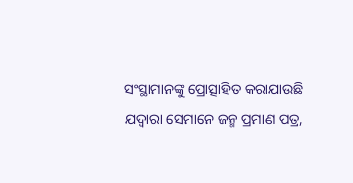ସଂସ୍ଥାମାନଙ୍କୁ ପ୍ରୋତ୍ସାହିତ କରାଯାଉଛି ଯଦ୍ୱାରା ସେମାନେ ଜନ୍ମ ପ୍ରମାଣ ପତ୍ର,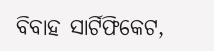ବିବାହ ସାର୍ଟିଫିକେଟ,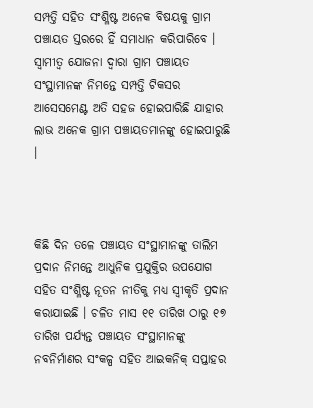ସମ୍ପତ୍ତି ସହିତ ସଂଶ୍ଳିଷ୍ଟ ଅନେକ ବିଷୟକୁ ଗ୍ରାମ ପଞ୍ଚାୟତ ସ୍ତରରେ ହିଁ ସମାଧାନ କରିପାରିବେ । ସ୍ୱାମୀତ୍ୱ ଯୋଜନା ଦ୍ୱାରା ଗ୍ରାମ ପଞ୍ଚାୟତ ସଂସ୍ଥାମାନଙ୍କ ନିମନ୍ତେ ସମ୍ପତ୍ତି ଟିକସର ଆସେସମେଣ୍ଟ ଅତି ସହଜ ହୋଇପାରିଛି ଯାହାର ଲାଭ ଅନେକ ଗ୍ରାମ ପଞ୍ଚାୟତମାନଙ୍କୁ ହୋଇପାରୁଛି ।



କିଛି ଦିନ ତଳେ ପଞ୍ଚାୟତ ସଂସ୍ଥାମାନଙ୍କୁ ତାଲିମ ପ୍ରଦାନ ନିମନ୍ତେ ଆଧୁନିକ ପ୍ରଯୁକ୍ତିର ଉପଯୋଗ ସହିତ ସଂଶ୍ଳିଷ୍ଟ ନୂତନ ନୀତିକୁ ମଧ୍ୟ ସ୍ୱୀକୃତି ପ୍ରଦାନ କରାଯାଇଛି । ଚଳିତ ମାସ ୧୧ ତାରିଖ ଠାରୁ ୧୭ ତାରିଖ ପର୍ଯ୍ୟନ୍ତ ପଞ୍ଚାୟତ ସଂସ୍ଥାମାନଙ୍କୁ ନବନିର୍ମାଣର ସଂକଳ୍ପ ସହିତ ଆଇକନିକ୍‌ ସପ୍ତାହର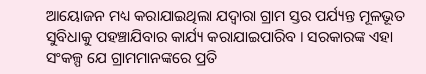ଆୟୋଜନ ମଧ୍ୟ କରାଯାଇଥିଲା ଯଦ୍ୱାରା ଗ୍ରାମ ସ୍ତର ପର୍ଯ୍ୟନ୍ତ ମୂଳଭୂତ ସୁବିଧାକୁ ପହଞ୍ଚାଯିବାର କାର୍ଯ୍ୟ କରାଯାଇପାରିବ । ସରକାରଙ୍କ ଏହା ସଂକଳ୍ପ ଯେ ଗ୍ରାମମାନଙ୍କରେ ପ୍ରତି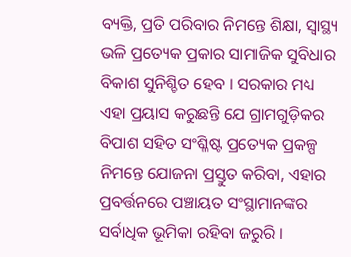ବ୍ୟକ୍ତି, ପ୍ରତି ପରିବାର ନିମନ୍ତେ ଶିକ୍ଷା, ସ୍ୱାସ୍ଥ୍ୟ ଭଳି ପ୍ରତ୍ୟେକ ପ୍ରକାର ସାମାଜିକ ସୁବିଧାର ବିକାଶ ସୁନିଶ୍ଚିତ ହେବ । ସରକାର ମଧ୍ୟ ଏହା ପ୍ରୟାସ କରୁଛନ୍ତି ଯେ ଗ୍ରାମଗୁଡ଼ିକର ବିପାଶ ସହିତ ସଂଶ୍ଳିଷ୍ଟ ପ୍ରତ୍ୟେକ ପ୍ରକଳ୍ପ ନିମନ୍ତେ ଯୋଜନା ପ୍ରସ୍ତୁତ କରିବା, ଏହାର ପ୍ରବର୍ତ୍ତନରେ ପଞ୍ଚାୟତ ସଂସ୍ଥାମାନଙ୍କର ସର୍ବାଧିକ ଭୂମିକା ରହିବା ଜରୁରି ।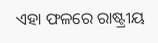ଏହା ଫଳରେ ରାଷ୍ଟ୍ରୀୟ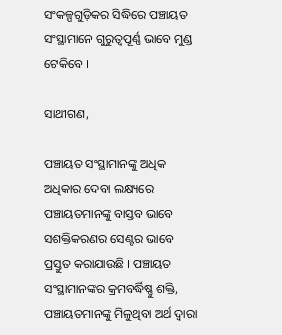ସଂକଳ୍ପଗୁଡ଼ିକର ସିଦ୍ଧିରେ ପଞ୍ଚାୟତ ସଂସ୍ଥାମାନେ ଗୁରୁତ୍ୱପୂର୍ଣ୍ଣ ଭାବେ ମୁଣ୍ଡ ଟେକିବେ ।

ସାଥୀଗଣ,

ପଞ୍ଚାୟତ ସଂସ୍ଥାମାନଙ୍କୁ ଅଧିକ ଅଧିକାର ଦେବା ଲକ୍ଷ୍ୟରେ ପଞ୍ଚାୟତମାନଙ୍କୁ ବାସ୍ତବ ଭାବେ ସଶକ୍ତିକରଣର ସେଣ୍ଟର ଭାବେ ପ୍ରସ୍ତୁତ କରାଯାଉଛି । ପଞ୍ଚାୟତ ସଂସ୍ଥାମାନଙ୍କର କ୍ରମବର୍ଦ୍ଧିଷ୍ଣୁ ଶକ୍ତି, ପଞ୍ଚାୟତମାନଙ୍କୁ ମିଳୁଥିବା ଅର୍ଥ ଦ୍ୱାରା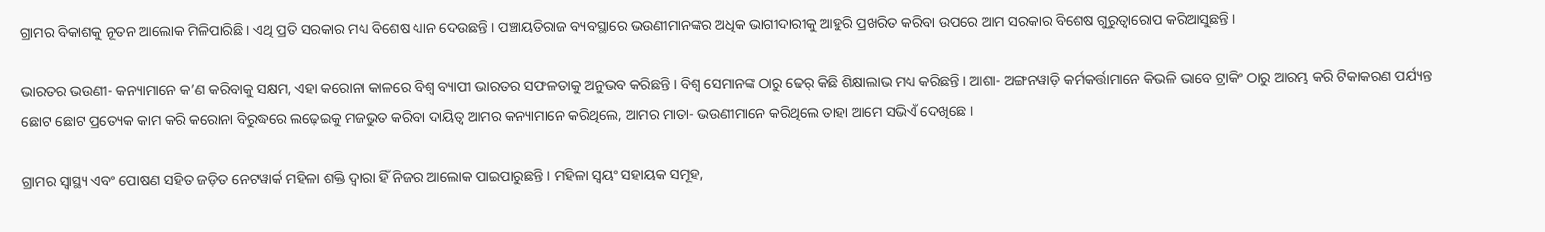ଗ୍ରାମର ବିକାଶକୁ ନୂତନ ଆଲୋକ ମିଳିପାରିଛି । ଏଥି ପ୍ରତି ସରକାର ମଧ୍ୟ ବିଶେଷ ଧ୍ୟାନ ଦେଉଛନ୍ତି । ପଞ୍ଚାୟତିରାଜ ବ୍ୟବସ୍ଥାରେ ଭଉଣୀମାନଙ୍କର ଅଧିକ ଭାଗୀଦାରୀକୁ ଆହୁରି ପ୍ରଖରିତ କରିବା ଉପରେ ଆମ ସରକାର ବିଶେଷ ଗୁରୁତ୍ୱାରୋପ କରିଆସୁଛନ୍ତି ।

ଭାରତର ଭଉଣୀ- କନ୍ୟାମାନେ କ’ଣ କରିବାକୁ ସକ୍ଷମ, ଏହା କରୋନା କାଳରେ ବିଶ୍ୱ ବ୍ୟାପୀ ଭାରତର ସଫଳତାକୁ ଅନୁଭବ କରିଛନ୍ତି । ବିଶ୍ୱ ସେମାନଙ୍କ ଠାରୁ ଢେର୍‌ କିଛି ଶିକ୍ଷାଲାଭ ମଧ୍ୟ କରିଛନ୍ତି । ଆଶା- ଅଙ୍ଗନୱାଡ଼ି କର୍ମକର୍ତ୍ତାମାନେ କିଭଳି ଭାବେ ଟ୍ରାକିଂ ଠାରୁ ଆରମ୍ଭ କରି ଟିକାକରଣ ପର୍ଯ୍ୟନ୍ତ ଛୋଟ ଛୋଟ ପ୍ରତ୍ୟେକ କାମ କରି କରୋନା ବିରୁଦ୍ଧରେ ଲଢ଼େଇକୁ ମଜଭୁତ କରିବା ଦାୟିତ୍ୱ ଆମର କନ୍ୟାମାନେ କରିଥିଲେ, ଆମର ମାତା- ଭଉଣୀମାନେ କରିଥିଲେ ତାହା ଆମେ ସଭିଏଁ ଦେଖିଛେ ।

ଗ୍ରାମର ସ୍ୱାସ୍ଥ୍ୟ ଏବଂ ପୋଷଣ ସହିତ ଜଡ଼ିତ ନେଟୱାର୍କ ମହିଳା ଶକ୍ତି ଦ୍ୱାରା ହିଁ ନିଜର ଆଲୋକ ପାଇପାରୁଛନ୍ତି । ମହିଳା ସ୍ୱୟଂ ସହାୟକ ସମୂହ,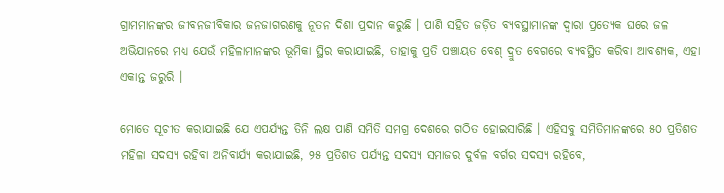ଗ୍ରାମମାନଙ୍କର ଜୀବନଜୀବିକାର ଜନଜାଗରଣକୁ ନୂତନ ଦିଶା ପ୍ରଦାନ କରୁଛି । ପାଣି ସହିତ ଜଡ଼ିତ ବ୍ୟବସ୍ଥାମାନଙ୍କ ଦ୍ୱାରା ପ୍ରତ୍ୟେକ ଘରେ ଜଳ ଅଭିଯାନରେ ମଧ୍ୟ ଯେଉଁ ମହିଳାମାନଙ୍କର ଭୂମିକା ସ୍ଥିର କରାଯାଇଛି, ତାହାକୁ ପ୍ରତି ପଞ୍ଚାୟତ ବେଶ୍‌ ଦ୍ରୁତ ବେଗରେ ବ୍ୟବସ୍ଥିତ କରିବା ଆବଶ୍ୟକ, ଏହା ଏକାନ୍ତ ଜରୁରି ।

ମୋତେ ସୂଚୀତ କରାଯାଇଛି ଯେ ଏପର୍ଯ୍ୟନ୍ତ ତିନି ଲକ୍ଷ ପାଣି ସମିତି ସମଗ୍ର ଦେଶରେ ଗଠିତ ହୋଇସାରିଛି । ଏହିସବୁ ସମିତିମାନଙ୍କରେ ୫୦ ପ୍ରତିଶତ ମହିଳା ସଦସ୍ୟ ରହିବା ଅନିବାର୍ଯ୍ୟ କରାଯାଇଛି, ୨୫ ପ୍ରତିଶତ ପର୍ଯ୍ୟନ୍ତ ସଦସ୍ୟ ସମାଜର ଦୁର୍ବଳ ବର୍ଗର ସଦସ୍ୟ ରହିବେ,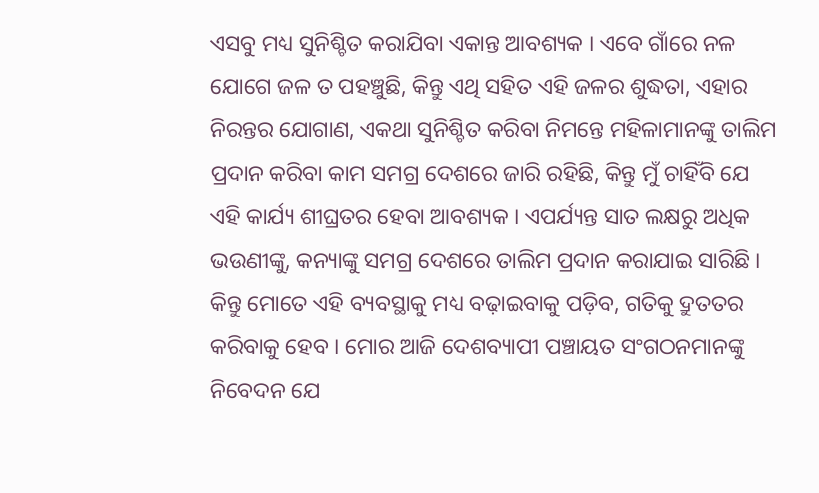ଏସବୁ ମଧ୍ୟ ସୁନିଶ୍ଚିତ କରାଯିବା ଏକାନ୍ତ ଆବଶ୍ୟକ । ଏବେ ଗାଁରେ ନଳ ଯୋଗେ ଜଳ ତ ପହଞ୍ଚୁଛି, କିନ୍ତୁ ଏଥି ସହିତ ଏହି ଜଳର ଶୁଦ୍ଧତା, ଏହାର ନିରନ୍ତର ଯୋଗାଣ, ଏକଥା ସୁନିଶ୍ଚିତ କରିବା ନିମନ୍ତେ ମହିଳାମାନଙ୍କୁ ତାଲିମ ପ୍ରଦାନ କରିବା କାମ ସମଗ୍ର ଦେଶରେ ଜାରି ରହିଛି, କିନ୍ତୁ ମୁଁ ଚାହିଁବି ଯେ ଏହି କାର୍ଯ୍ୟ ଶୀଘ୍ରତର ହେବା ଆବଶ୍ୟକ । ଏପର୍ଯ୍ୟନ୍ତ ସାତ ଲକ୍ଷରୁ ଅଧିକ ଭଉଣୀଙ୍କୁ, କନ୍ୟାଙ୍କୁ ସମଗ୍ର ଦେଶରେ ତାଲିମ ପ୍ରଦାନ କରାଯାଇ ସାରିଛି । କିନ୍ତୁ ମୋତେ ଏହି ବ୍ୟବସ୍ଥାକୁ ମଧ୍ୟ ବଢ଼ାଇବାକୁ ପଡ଼ିବ, ଗତିକୁ ଦ୍ରୁତତର କରିବାକୁ ହେବ । ମୋର ଆଜି ଦେଶବ୍ୟାପୀ ପଞ୍ଚାୟତ ସଂଗଠନମାନଙ୍କୁ ନିବେଦନ ଯେ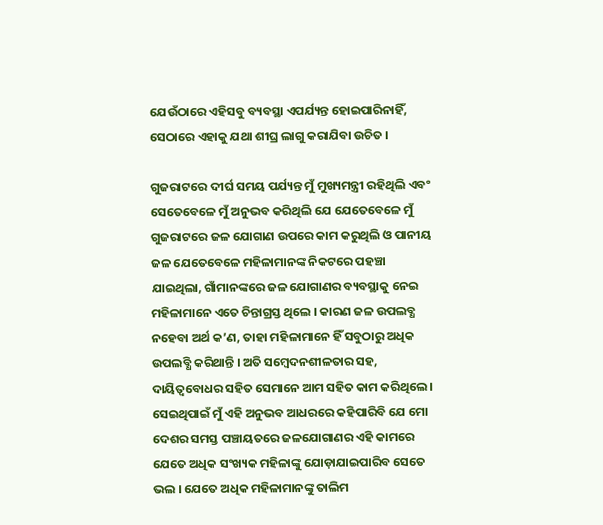ଯେଉଁଠାରେ ଏହିସବୁ ବ୍ୟବସ୍ଥା ଏପର୍ଯ୍ୟନ୍ତ ହୋଇପାରିନାହିଁ, ସେଠାରେ ଏହାକୁ ଯଥା ଶୀଘ୍ର ଲାଗୁ କରାଯିବା ଉଚିତ ।

ଗୁଜରାଟରେ ଦୀର୍ଘ ସମୟ ପର୍ଯ୍ୟନ୍ତ ମୁଁ ମୁଖ୍ୟମନ୍ତ୍ରୀ ରହିଥିଲି ଏବଂ ସେତେବେଳେ ମୁଁ ଅନୁଭବ କରିଥିଲି ଯେ ଯେତେବେଳେ ମୁଁ ଗୁଜରାଟରେ ଜଳ ଯୋଗାଣ ଉପରେ କାମ କରୁଥିଲି ଓ ପାନୀୟ ଜଳ ଯେତେବେଳେ ମହିଳାମାନଙ୍କ ନିକଟରେ ପହଞ୍ଚା ଯାଇଥିଲା, ଗାଁମାନଙ୍କରେ ଜଳ ଯୋଗାଣର ବ୍ୟବସ୍ଥାକୁ ନେଇ ମହିଳାମାନେ ଏତେ ଚିନ୍ତାଗ୍ରସ୍ତ ଥିଲେ । କାରଣ ଜଳ ଉପଲବ୍ଧ ନହେବା ଅର୍ଥ କ’ଣ, ତାହା ମହିଳାମାନେ ହିଁ ସବୁଠାରୁ ଅଧିକ ଉପଲବ୍ଧି କରିଥାନ୍ତି । ଅତି ସମ୍ବେଦନଶୀଳତାର ସହ, ଦାୟିତ୍ୱବୋଧର ସହିତ ସେମାନେ ଆମ ସହିତ କାମ କରିଥିଲେ । ସେଇଥିପାଇଁ ମୁଁ ଏହି ଅନୁଭବ ଆଧରରେ କହିପାରିବି ଯେ ମୋ ଦେଶର ସମସ୍ତ ପଞ୍ଚାୟତରେ ଜଳଯୋଗାଣର ଏହି କାମରେ ଯେତେ ଅଧିକ ସଂଖ୍ୟକ ମହିଳାଙ୍କୁ ଯୋଡ଼ାଯାଇପାରିବ ସେତେ ଭଲ । ଯେତେ ଅଧିକ ମହିଳାମାନଙ୍କୁ ତାଲିମ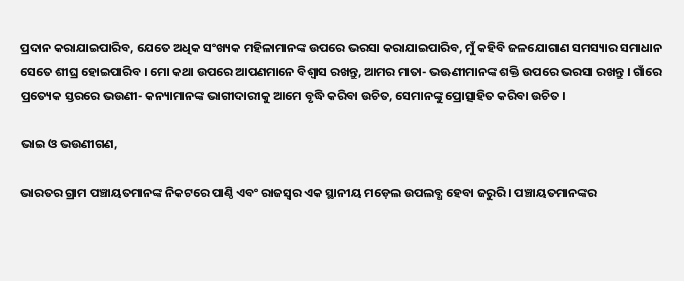ପ୍ରଦାନ କରାଯାଇପାରିବ, ଯେତେ ଅଧିକ ସଂଖ୍ୟକ ମହିଳାମାନଙ୍କ ଉପରେ ଭରସା କରାଯାଇପାରିବ, ମୁଁ କହିବି ଜଳଯୋଗାଣ ସମସ୍ୟାର ସମାଧାନ ସେତେ ଶୀଘ୍ର ହୋଇପାରିବ । ମୋ କଥା ଉପରେ ଆପଣମାନେ ବିଶ୍ୱାସ ରଖନ୍ତୁ, ଆମର ମାତା- ଭଊଣୀମାନଙ୍କ ଶକ୍ତି ଉପରେ ଭରସା ରଖନ୍ତୁ । ଗାଁରେ ପ୍ରତ୍ୟେକ ସ୍ତରରେ ଭଉଣୀ- କନ୍ୟାମାନଙ୍କ ଭାଗୀଦାରୀକୁ ଆମେ ବୃଦ୍ଧି କରିବା ଉଚିତ, ସେମାନଙ୍କୁ ପ୍ରୋତ୍ସାହିତ କରିବା ଉଚିତ ।

ଭାଇ ଓ ଭଉଣୀଗଣ,

ଭାରତର ଗ୍ରାମ ପଞ୍ଚାୟତମାନଙ୍କ ନିକଟରେ ପାଣ୍ଠି ଏବଂ ରାଜସ୍ୱର ଏକ ସ୍ଥାନୀୟ ମଡ଼େଲ ଉପଲବ୍ଧ ହେବା ଜରୁରି । ପଞ୍ଚାୟତମାନଙ୍କର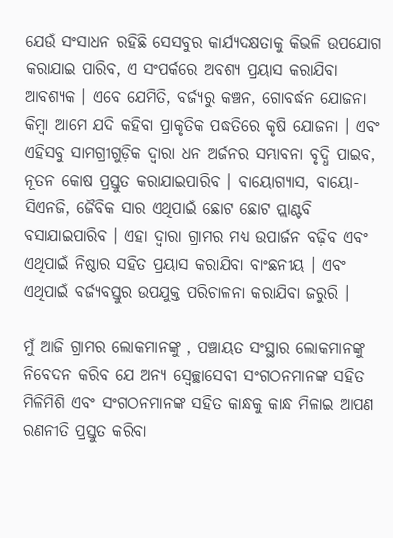ଯେଉଁ ସଂସାଧନ ରହିଛି ସେସବୁର କାର୍ଯ୍ୟଦକ୍ଷତାକୁ କିଭଳି ଉପଯୋଗ କରାଯାଇ ପାରିବ, ଏ ସଂପର୍କରେ ଅବଶ୍ୟ ପ୍ରୟାସ କରାଯିବା ଆବଶ୍ୟକ । ଏବେ ଯେମିତି, ବର୍ଜ୍ୟରୁ କଞ୍ଚନ, ଗୋବର୍ଦ୍ଧନ ଯୋଜନା କିମ୍ବା ଆମେ ଯଦି କହିବା ପ୍ରାକୃତିକ ପଦ୍ଧତିରେ କୃଷି ଯୋଜନା । ଏବଂ ଏହିସବୁ ସାମଗ୍ରୀଗୁଡ଼ିକ ଦ୍ୱାରା ଧନ ଅର୍ଜନର ସମ୍ଭାବନା ବୃଦ୍ଧି ପାଇବ, ନୂତନ କୋଷ ପ୍ରସ୍ତୁତ କରାଯାଇପାରିବ । ବାୟୋଗ୍ୟାସ, ବାୟୋ- ସିଏନଜି, ଜୈବିକ ସାର ଏଥିପାଇଁ ଛୋଟ ଛୋଟ ପ୍ଲାଣ୍ଟବି ବସାଯାଇପାରିବ । ଏହା ଦ୍ୱାରା ଗ୍ରାମର ମଧ୍ୟ ଉପାର୍ଜନ ବଢ଼ିବ ଏବଂ ଏଥିପାଇଁ ନିଷ୍ଠାର ସହିତ ପ୍ରୟାସ କରାଯିବା ବାଂଛନୀୟ । ଏବଂ ଏଥିପାଇଁ ବର୍ଜ୍ୟବସ୍ତୁର ଉପଯୁକ୍ତ ପରିଚାଳନା କରାଯିବା ଜରୁରି ।

ମୁଁ ଆଜି ଗ୍ରାମର ଲୋକମାନଙ୍କୁ , ପଞ୍ଚାୟତ ସଂସ୍ଥାର ଲୋକମାନଙ୍କୁ ନିବେଦନ କରିବ ଯେ ଅନ୍ୟ ସ୍ୱେଚ୍ଛାସେବୀ ସଂଗଠନମାନଙ୍କ ସହିତ ମିଳିମିଶି ଏବଂ ସଂଗଠନମାନଙ୍କ ସହିତ କାନ୍ଧକୁ କାନ୍ଧ ମିଳାଇ ଆପଣ ରଣନୀତି ପ୍ରସ୍ତୁତ କରିବା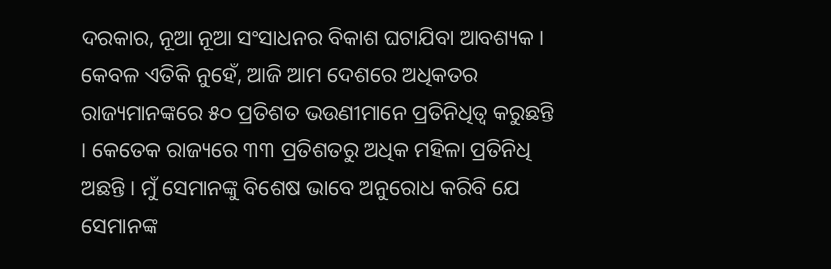ଦରକାର, ନୂଆ ନୂଆ ସଂସାଧନର ବିକାଶ ଘଟାଯିବା ଆବଶ୍ୟକ । କେବଳ ଏତିକି ନୁହେଁ, ଆଜି ଆମ ଦେଶରେ ଅଧିକତର ରାଜ୍ୟମାନଙ୍କରେ ୫୦ ପ୍ରତିଶତ ଭଉଣୀମାନେ ପ୍ରତିନିଧିତ୍ୱ କରୁଛନ୍ତି । କେତେକ ରାଜ୍ୟରେ ୩୩ ପ୍ରତିଶତରୁ ଅଧିକ ମହିଳା ପ୍ରତିନିଧି ଅଛନ୍ତି । ମୁଁ ସେମାନଙ୍କୁ ବିଶେଷ ଭାବେ ଅନୁରୋଧ କରିବି ଯେ ସେମାନଙ୍କ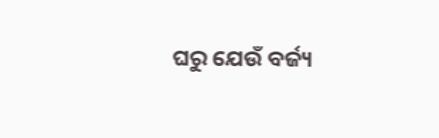ଘରୁ ଯେଉଁ ବର୍ଜ୍ୟ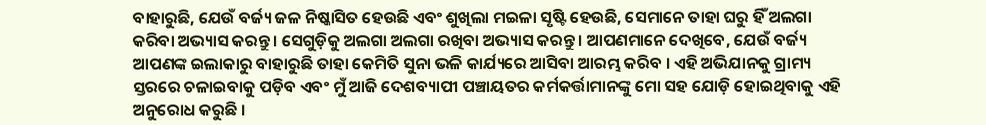ବାହାରୁଛି, ଯେଉଁ ବର୍ଜ୍ୟ ଜଳ ନିଷ୍କାସିତ ହେଉଛି ଏବଂ ଶୁଖିଲା ମଇଳା ସୃଷ୍ଟି ହେଉଛି, ସେମାନେ ତାହା ଘରୁ ହିଁ ଅଲଗା କରିବା ଅଭ୍ୟାସ କରନ୍ତୁ । ସେଗୁଡ଼ିକୁ ଅଲଗା ଅଲଗା ରଖିବା ଅଭ୍ୟାସ କରନ୍ତୁ । ଆପଣମାନେ ଦେଖିବେ, ଯେଉଁ ବର୍ଜ୍ୟ ଆପଣଙ୍କ ଇଲାକାରୁ ବାହାରୁଛି ତାହା କେମିତି ସୁନା ଭଳି କାର୍ଯ୍ୟରେ ଆସିବା ଆରମ୍ଭ କରିବ । ଏହି ଅଭିଯାନକୁ ଗ୍ରାମ୍ୟ ସ୍ତରରେ ଚଳାଇବାକୁ ପଡ଼ିବ ଏବଂ ମୁଁ ଆଜି ଦେଶବ୍ୟାପୀ ପଞ୍ଚାୟତର କର୍ମକର୍ତ୍ତାମାନଙ୍କୁ ମୋ ସହ ଯୋଡ଼ି ହୋଇଥିବାକୁ ଏହି ଅନୁରୋଧ କରୁଛି ।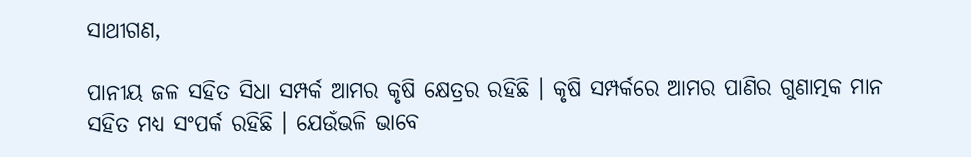ସାଥୀଗଣ,

ପାନୀୟ ଜଳ ସହିତ ସିଧା ସମ୍ପର୍କ ଆମର କୃଷି କ୍ଷେତ୍ରର ରହିଛି । କୃଷି ସମ୍ପର୍କରେ ଆମର ପାଣିର ଗୁଣାତ୍ମକ ମାନ ସହିତ ମଧ୍ୟ ସଂପର୍କ ରହିଛି । ଯେଉଁଭଳି ଭାବେ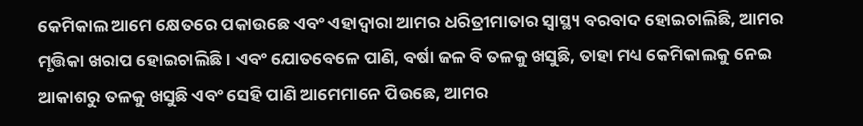କେମିକାଲ ଆମେ କ୍ଷେତରେ ପକାଉଛେ ଏବଂ ଏହାଦ୍ୱାରା ଆମର ଧରିତ୍ରୀମାତାର ସ୍ୱାସ୍ଥ୍ୟ ବରବାଦ ହୋଇଚାଲିଛି, ଆମର ମୃତ୍ତିକା ଖରାପ ହୋଇଚାଲିଛି । ଏବଂ ଯୋତବେଳେ ପାଣି, ବର୍ଷା ଜଳ ବି ତଳକୁ ଖସୁଛି, ତାହା ମଧ୍ୟ କେମିକାଲକୁ ନେଇ ଆକାଶରୁ ତଳକୁ ଖସୁଛି ଏବଂ ସେହି ପାଣି ଆମେମାନେ ପିଉଛେ, ଆମର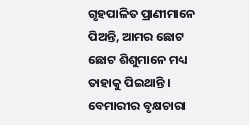ଗୃହପାଳିତ ପ୍ରାଣୀମାନେ ପିଅନ୍ତି, ଆମର ଛୋଟ ଛୋଟ ଶିଶୁମାନେ ମଧ୍ୟ ତାହାକୁ ପିଇଥାନ୍ତି । ବେମାରୀର ବୃକ୍ଷଚାରା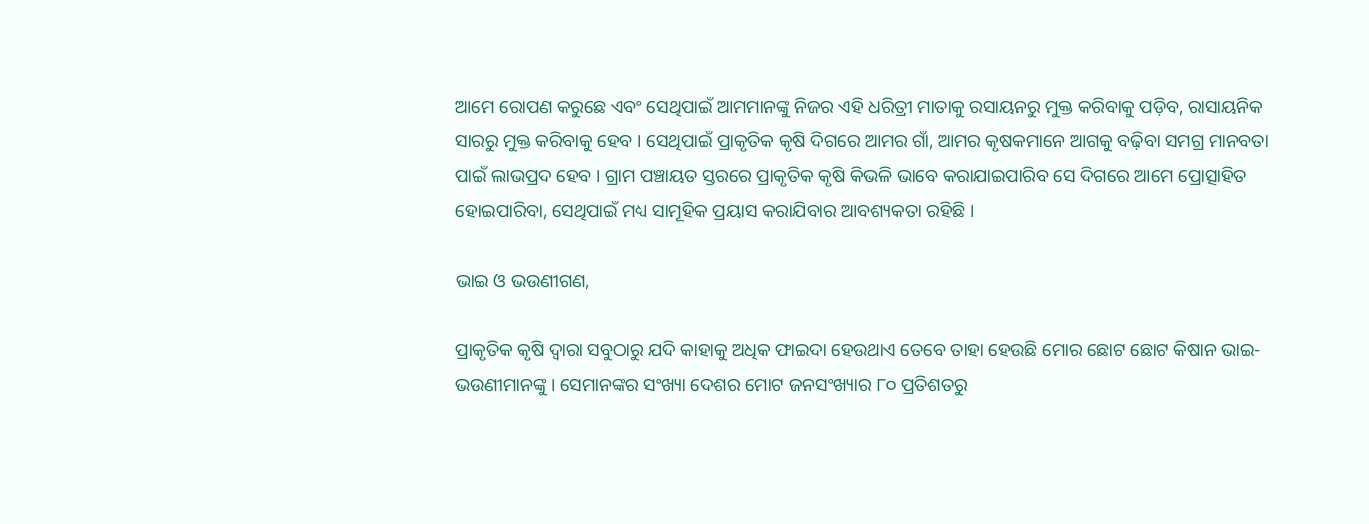ଆମେ ରୋପଣ କରୁଛେ ଏବଂ ସେଥିପାଇଁ ଆମମାନଙ୍କୁ ନିଜର ଏହି ଧରିତ୍ରୀ ମାତାକୁ ରସାୟନରୁ ମୁକ୍ତ କରିବାକୁ ପଡ଼ିବ, ରାସାୟନିକ ସାରରୁ ମୁକ୍ତ କରିବାକୁ ହେବ । ସେଥିପାଇଁ ପ୍ରାକୃତିକ କୃଷି ଦିଗରେ ଆମର ଗାଁ, ଆମର କୃଷକମାନେ ଆଗକୁ ବଢ଼ିବା ସମଗ୍ର ମାନବତା ପାଇଁ ଲାଭପ୍ରଦ ହେବ । ଗ୍ରାମ ପଞ୍ଚାୟତ ସ୍ତରରେ ପ୍ରାକୃତିକ କୃଷି କିଭଳି ଭାବେ କରାଯାଇପାରିବ ସେ ଦିଗରେ ଆମେ ପ୍ରୋତ୍ସାହିତ ହୋଇପାରିବା, ସେଥିପାଇଁ ମଧ୍ୟ ସାମୂହିକ ପ୍ରୟାସ କରାଯିବାର ଆବଶ୍ୟକତା ରହିଛି ।

ଭାଇ ଓ ଭଉଣୀଗଣ,

ପ୍ରାକୃତିକ କୃଷି ଦ୍ୱାରା ସବୁଠାରୁ ଯଦି କାହାକୁ ଅଧିକ ଫାଇଦା ହେଉଥାଏ ତେବେ ତାହା ହେଉଛି ମୋର ଛୋଟ ଛୋଟ କିଷାନ ଭାଇ- ଭଉଣୀମାନଙ୍କୁ । ସେମାନଙ୍କର ସଂଖ୍ୟା ଦେଶର ମୋଟ ଜନସଂଖ୍ୟାର ୮୦ ପ୍ରତିଶତରୁ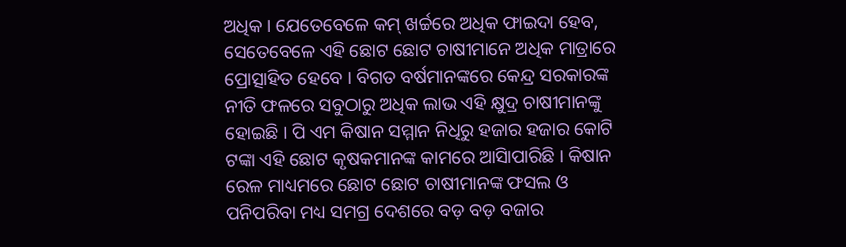ଅଧିକ । ଯେତେବେଳେ କମ୍ ଖର୍ଚ୍ଚରେ ଅଧିକ ଫାଇଦା ହେବ, ସେତେବେଳେ ଏହି ଛୋଟ ଛୋଟ ଚାଷୀମାନେ ଅଧିକ ମାତ୍ରାରେ ପ୍ରୋତ୍ସାହିତ ହେବେ । ବିଗତ ବର୍ଷମାନଙ୍କରେ କେନ୍ଦ୍ର ସରକାରଙ୍କ ନୀତି ଫଳରେ ସବୁଠାରୁ ଅଧିକ ଲାଭ ଏହି କ୍ଷୁଦ୍ର ଚାଷୀମାନଙ୍କୁ ହୋଇଛି । ପି ଏମ କିଷାନ ସମ୍ମାନ ନିଧିରୁ ହଜାର ହଜାର କୋଟି ଟଙ୍କା ଏହି ଛୋଟ କୃଷକମାନଙ୍କ କାମରେ ଆସିାପାରିଛି । କିଷାନ ରେଳ ମାଧ୍ୟମରେ ଛୋଟ ଛୋଟ ଚାଷୀମାନଙ୍କ ଫସଲ ଓ ପନିପରିବା ମଧ୍ୟ ସମଗ୍ର ଦେଶରେ ବଡ଼ ବଡ଼ ବଜାର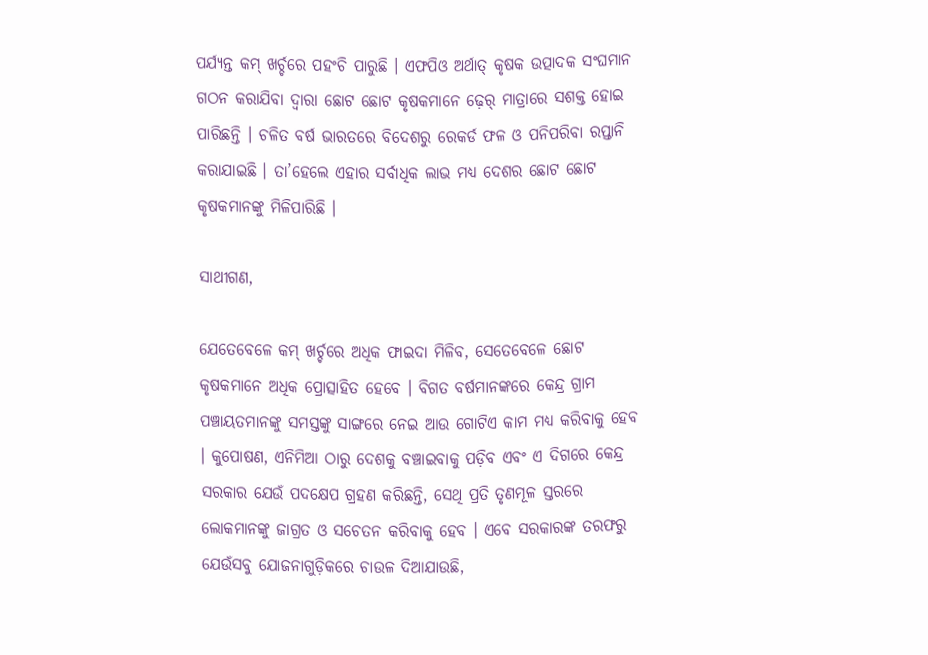ପର୍ଯ୍ୟନ୍ତ କମ୍ ଖର୍ଚ୍ଚରେ ପହଂଚି ପାରୁଛି । ଏଫପିଓ ଅର୍ଥାତ୍ କୃଷକ ଉତ୍ପାଦକ ସଂଘମାନ ଗଠନ କରାଯିବା ଦ୍ବାରା ଛୋଟ ଛୋଟ କୃଷକମାନେ ଢ଼େର୍ ମାତ୍ରାରେ ସଶକ୍ତ ହୋଇ ପାରିଛନ୍ତି । ଚଳିତ ବର୍ଷ ଭାରତରେ ବିଦେଶରୁ ରେକର୍ଡ ଫଳ ଓ ପନିପରିବା ରପ୍ତାନି କରାଯାଇଛି । ତା’ହେଲେ ଏହାର ସର୍ବାଧିକ ଲାଭ ମଧ୍ୟ ଦେଶର ଛୋଟ ଛୋଟ କୃଷକମାନଙ୍କୁ ମିଳିପାରିଛି ।

ସାଥୀଗଣ,

ଯେତେବେଳେ କମ୍ ଖର୍ଚ୍ଚରେ ଅଧିକ ଫାଇଦା ମିଳିବ, ସେତେବେଳେ ଛୋଟ କୃଷକମାନେ ଅଧିକ ପ୍ରୋତ୍ସାହିତ ହେବେ । ବିଗତ ବର୍ଷମାନଙ୍କରେ କେନ୍ଦ୍ର ଗ୍ରାମ ପଞ୍ଚାୟତମାନଙ୍କୁ ସମସ୍ତଙ୍କୁ ସାଙ୍ଗରେ ନେଇ ଆଉ ଗୋଟିଏ କାମ ମଧ୍ୟ କରିବାକୁ ହେବ । କୁପୋଷଣ, ଏନିମିଆ ଠାରୁ ଦେଶକୁ ବଞ୍ଚାଇବାକୁ ପଡ଼ିବ ଏବଂ ଏ ଦିଗରେ କେନ୍ଦ୍ର ସରକାର ଯେଉଁ ପଦକ୍ଷେପ ଗ୍ରହଣ କରିଛନ୍ତି, ସେଥି ପ୍ରତି ତୃଣମୂଳ ସ୍ତରରେ ଲୋକମାନଙ୍କୁ ଜାଗ୍ରତ ଓ ସଚେତନ କରିବାକୁ ହେବ । ଏବେ ସରକାରଙ୍କ ତରଫରୁ ଯେଉଁସବୁ ଯୋଜନାଗୁଡ଼ିକରେ ଚାଉଳ ଦିଆଯାଉଛି,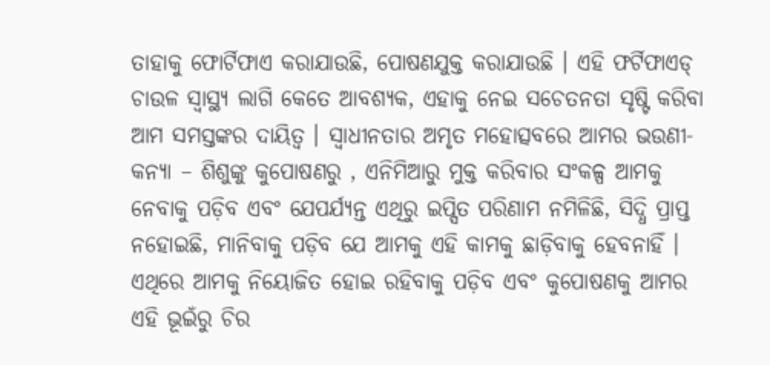ତାହାକୁ ଫୋର୍ଟିଫାଏ କରାଯାଉଛି, ପୋଷଣଯୁକ୍ତ କରାଯାଉଛି । ଏହି ଫର୍ଟିଫାଏଡ୍ ଚାଉଳ ସ୍ୱାସ୍ଥ୍ୟ ଲାଗି କେତେ ଆବଶ୍ୟକ, ଏହାକୁ ନେଇ ସଚେତନତା ସୃଷ୍ଟି କରିବା ଆମ ସମସ୍ତଙ୍କର ଦାୟିତ୍ୱ । ସ୍ୱାଧୀନତାର ଅମୃତ ମହୋତ୍ସବରେ ଆମର ଭଉଣୀ- କନ୍ୟା – ଶିଶୁଙ୍କୁ କୁପୋଷଣରୁ , ଏନିମିଆରୁ ମୁକ୍ତ କରିବାର ସଂକଳ୍ପ ଆମକୁ ନେବାକୁ ପଡ଼ିବ ଏବଂ ଯେପର୍ଯ୍ୟନ୍ତ ଏଥିରୁ ଇପ୍ସିତ ପରିଣାମ ନମିଳିଛି, ସିଦ୍ଧି ପ୍ରାପ୍ତ ନହୋଇଛି, ମାନିବାକୁ ପଡ଼ିବ ଯେ ଆମକୁ ଏହି କାମକୁ ଛାଡ଼ିବାକୁ ହେବନାହିଁ । ଏଥିରେ ଆମକୁ ନିୟୋଜିତ ହୋଇ ରହିବାକୁ ପଡ଼ିବ ଏବଂ କୁପୋଷଣକୁ ଆମର ଏହି ଭୂଇଁରୁ ଚିର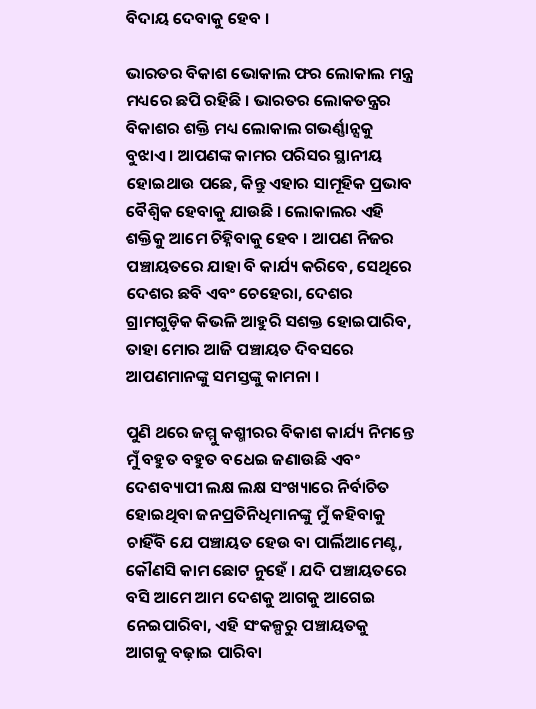ବିଦାୟ ଦେବାକୁ ହେବ ।

ଭାରତର ବିକାଶ ଭୋକାଲ ଫର ଲୋକାଲ ମନ୍ତ୍ର ମଧ୍ୟରେ ଛପି ରହିଛି । ଭାରତର ଲୋକତନ୍ତ୍ରର ବିକାଶର ଶକ୍ତି ମଧ୍ୟ ଲୋକାଲ ଗଭର୍ଣ୍ଣାନ୍ସକୁ ବୁଝାଏ । ଆପଣଙ୍କ କାମର ପରିସର ସ୍ଥାନୀୟ ହୋଇଥାଉ ପଛେ, କିନ୍ତୁ ଏହାର ସାମୂହିକ ପ୍ରଭାବ ବୈଶ୍ୱିକ ହେବାକୁ ଯାଉଛି । ଲୋକାଲର ଏହି ଶକ୍ତିକୁ ଆମେ ଚିହ୍ନିବାକୁ ହେବ । ଆପଣ ନିଜର ପଞ୍ଚାୟତରେ ଯାହା ବି କାର୍ଯ୍ୟ କରିବେ, ସେଥିରେ ଦେଶର ଛବି ଏବଂ ଚେହେରା, ଦେଶର ଗ୍ରାମଗୁଡ଼ିକ କିଭଳି ଆହୁରି ସଶକ୍ତ ହୋଇପାରିବ, ତାହା ମୋର ଆଜି ପଞ୍ଚାୟତ ଦିବସରେ ଆପଣମାନଙ୍କୁ ସମସ୍ତଙ୍କୁ କାମନା ।

ପୁଣି ଥରେ ଜମ୍ମୁ କଶ୍ମୀରର ବିକାଶ କାର୍ଯ୍ୟ ନିମନ୍ତେ ମୁଁ ବହୁତ ବହୁତ ବଧେଇ ଜଣାଉଛି ଏବଂ ଦେଶବ୍ୟାପୀ ଲକ୍ଷ ଲକ୍ଷ ସଂଖ୍ୟାରେ ନିର୍ବାଚିତ ହୋଇଥିବା ଜନପ୍ରତିନିଧିମାନଙ୍କୁ ମୁଁ କହିବାକୁ ଚାହିଁବି ଯେ ପଞ୍ଚାୟତ ହେଉ ବା ପାର୍ଲିଆମେଣ୍ଟ, କୌଣସି କାମ ଛୋଟ ନୁହେଁ । ଯଦି ପଞ୍ଚାୟତରେ ବସି ଆମେ ଆମ ଦେଶକୁ ଆଗକୁ ଆଗେଇ ନେଇପାରିବା, ଏହି ସଂକଳ୍ପରୁ ପଞ୍ଚାୟତକୁ ଆଗକୁ ବଢ଼ାଇ ପାରିବା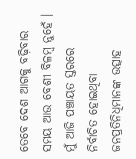ତେବେ ଦେଶ ଆଗକୁ ବଢ଼ିବାର ସମୟ ଆଉ ବେଶୀ ବିଳମ୍ବ ନୁହେଁ । ମୁଁ ଆଜି ପଞ୍ଚାୟତ ସ୍ତରରେ ନିର୍ବାଚିତ ହୋଇଥିବା ଜନପ୍ରତିନିଧିମାନଙ୍କ ଉତ୍ସାହ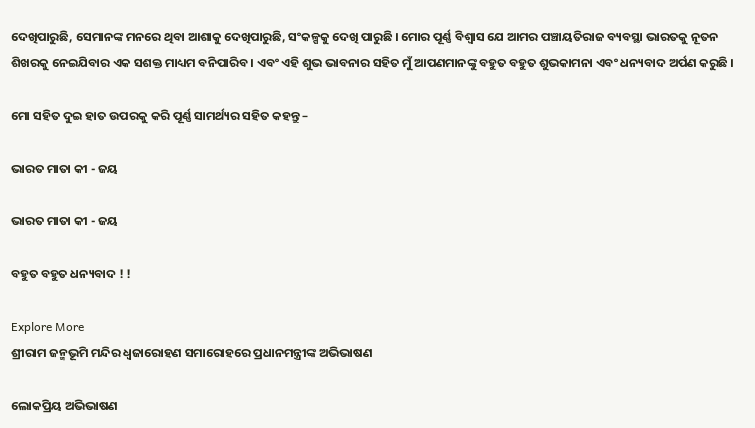ଦେଖିପାରୁଛି, ସେମାନଙ୍କ ମନରେ ଥିବା ଆଶାକୁ ଦେଖିପାରୁଛି, ସଂକଳ୍ପକୁ ଦେଖି ପାରୁଛି । ମୋର ପୂର୍ଣ୍ଣ ବିଶ୍ୱାସ ଯେ ଆମର ପଞ୍ଚାୟତିରାଜ ବ୍ୟବସ୍ଥା ଭାରତକୁ ନୂତନ ଶିଖରକୁ ନେଇଯିବାର ଏକ ସଶକ୍ତ ମାଧ୍ୟମ ବନିପାରିବ । ଏବଂ ଏହି ଶୁଭ ଭାବନାର ସହିତ ମୁଁ ଆପଣମାନଙ୍କୁ ବହୁତ ବହୁତ ଶୁଭକାମନା ଏବଂ ଧନ୍ୟବାଦ ଅର୍ପଣ କରୁଛି ।

ମୋ ସହିତ ଦୁଇ ହାତ ଉପରକୁ କରି ପୂର୍ଣ୍ଣ ସାମର୍ଥ୍ୟର ସହିତ କହନ୍ତୁ –

ଭାରତ ମାତା କୀ - ଜୟ

ଭାରତ ମାତା କୀ - ଜୟ

ବହୁତ ବହୁତ ଧନ୍ୟବାଦ ! !

Explore More
ଶ୍ରୀରାମ ଜନ୍ମଭୂମି ମନ୍ଦିର ଧ୍ଵଜାରୋହଣ ସମାରୋହରେ ପ୍ରଧାନମନ୍ତ୍ରୀଙ୍କ ଅଭିଭାଷଣ

ଲୋକପ୍ରିୟ ଅଭିଭାଷଣ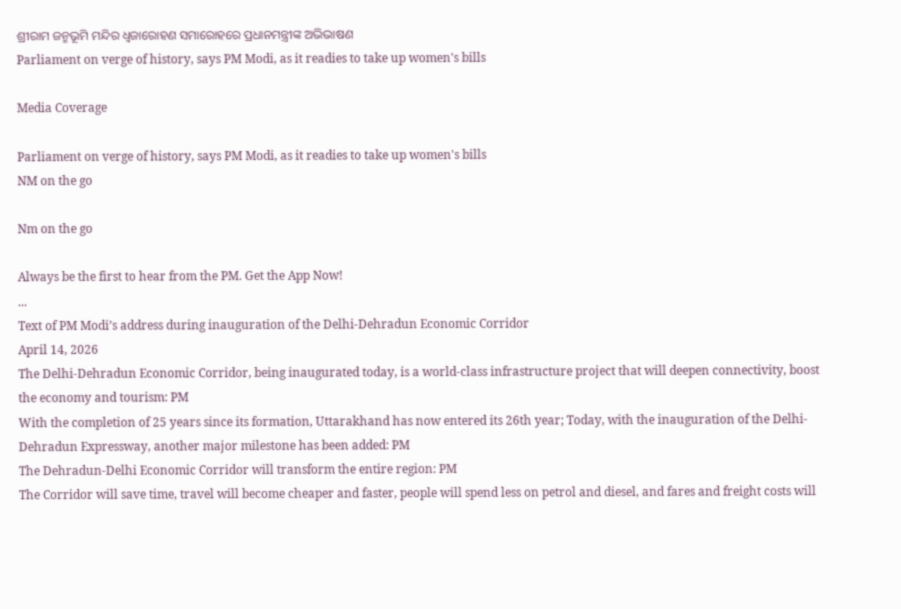ଶ୍ରୀରାମ ଜନ୍ମଭୂମି ମନ୍ଦିର ଧ୍ଵଜାରୋହଣ ସମାରୋହରେ ପ୍ରଧାନମନ୍ତ୍ରୀଙ୍କ ଅଭିଭାଷଣ
Parliament on verge of history, says PM Modi, as it readies to take up women's bills

Media Coverage

Parliament on verge of history, says PM Modi, as it readies to take up women's bills
NM on the go

Nm on the go

Always be the first to hear from the PM. Get the App Now!
...
Text of PM Modi’s address during inauguration of the Delhi-Dehradun Economic Corridor
April 14, 2026
The Delhi-Dehradun Economic Corridor, being inaugurated today, is a world-class infrastructure project that will deepen connectivity, boost the economy and tourism: PM
With the completion of 25 years since its formation, Uttarakhand has now entered its 26th year; Today, with the inauguration of the Delhi-Dehradun Expressway, another major milestone has been added: PM
The Dehradun-Delhi Economic Corridor will transform the entire region: PM
The Corridor will save time, travel will become cheaper and faster, people will spend less on petrol and diesel, and fares and freight costs will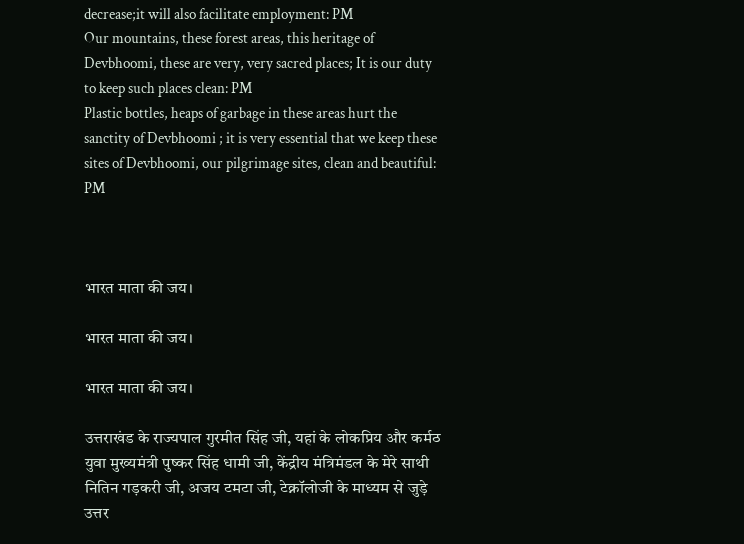decrease;it will also facilitate employment: PM
Our mountains, these forest areas, this heritage of Devbhoomi, these are very, very sacred places; It is our duty to keep such places clean: PM
Plastic bottles, heaps of garbage in these areas hurt the sanctity of Devbhoomi ; it is very essential that we keep these sites of Devbhoomi, our pilgrimage sites, clean and beautiful: PM



भारत माता की जय।

भारत माता की जय।

भारत माता की जय।

उत्तराखंड के राज्यपाल गुरमीत सिंह जी, यहां के लोकप्रिय और कर्मठ युवा मुख्यमंत्री पुष्कर सिंह धामी जी, केंद्रीय मंत्रिमंडल के मेरे साथी नितिन गड़करी जी, अजय टमटा जी, टेक्नॉलोजी के माध्यम से जुड़े उत्तर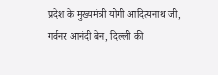प्रदेश के मुख्यमंत्री योगी आदित्यनाथ जी, गर्वनर आनंदी बेन, दिल्ली की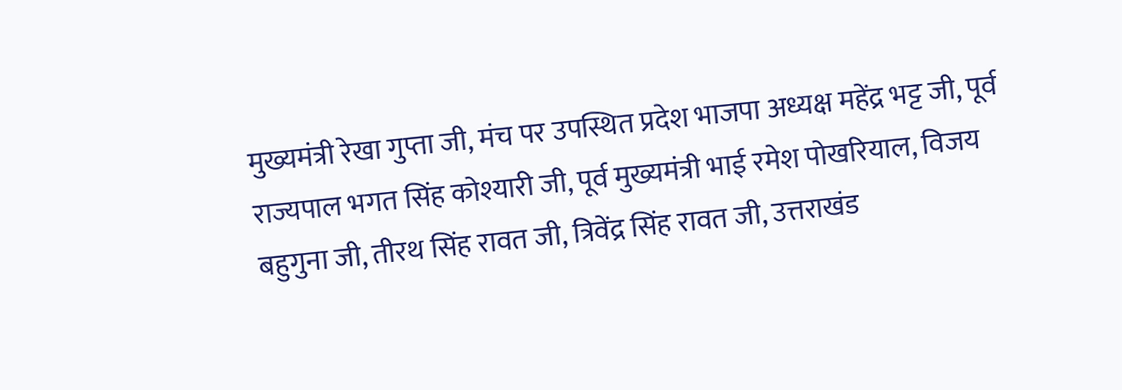मुख्यमंत्री रेखा गुप्ता जी, मंच पर उपस्थित प्रदेश भाजपा अध्यक्ष महेंद्र भट्ट जी, पूर्व राज्यपाल भगत सिंह कोश्यारी जी, पूर्व मुख्यमंत्री भाई रमेश पोखरियाल, विजय बहुगुना जी, तीरथ सिंह रावत जी, त्रिवेंद्र सिंह रावत जी, उत्तराखंड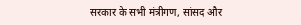सरकार के सभी मंत्रीगण, सांसद और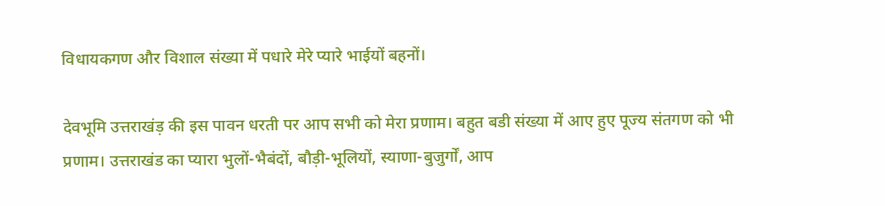विधायकगण और विशाल संख्या में पधारे मेरे प्यारे भाईयों बहनों।

देवभूमि उत्तराखंड़ की इस पावन धरती पर आप सभी को मेरा प्रणाम। बहुत बडी संख्या में आए हुए पूज्य संतगण को भी प्रणाम। उत्तराखंड का प्यारा भुलों-भैबंदों, बौड़ी-भूलियों, स्याणा-बुजुर्गों, आप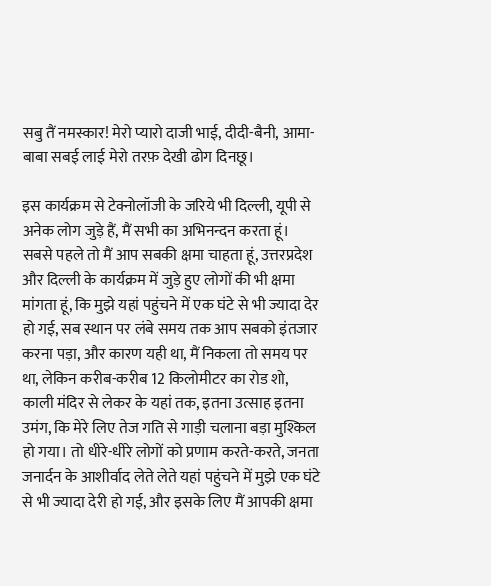सबु तैं नमस्कार! मेरो प्यारो दाजी भाई, दीदी-बैनी, आमा-बाबा सबई लाई मेरो तरफ़ देखी ढोग दिनछू।

इस कार्यक्रम से टेक्नोलॉजी के जरिये भी दिल्ली, यूपी से अनेक लोग जुड़े हैं, मैं सभी का अभिनन्दन करता हूं। सबसे पहले तो मैं आप सबकी क्षमा चाहता हूं, उत्तरप्रदेश और दिल्ली के कार्यक्रम में जुड़े हुए लोगों की भी क्षमा मांगता हूं, कि मुझे यहां पहुंचने में एक घंटे से भी ज्यादा देर हो गई, सब स्थान पर लंबे समय तक आप सबको इंतजार करना पड़ा, और कारण यही था, मैं निकला तो समय पर था, लेकिन करीब-करीब 12 किलोमीटर का रोड शो, काली मंदिर से लेकर के यहां तक, इतना उत्साह इतना उमंग, कि मेरे लिए तेज गति से गाड़ी चलाना बड़ा मुश्किल हो गया। तो धीरे-धीरे लोगों को प्रणाम करते-करते, जनता जनार्दन के आशीर्वाद लेते लेते यहां पहुंचने में मुझे एक घंटे से भी ज्यादा देरी हो गई, और इसके लिए मैं आपकी क्षमा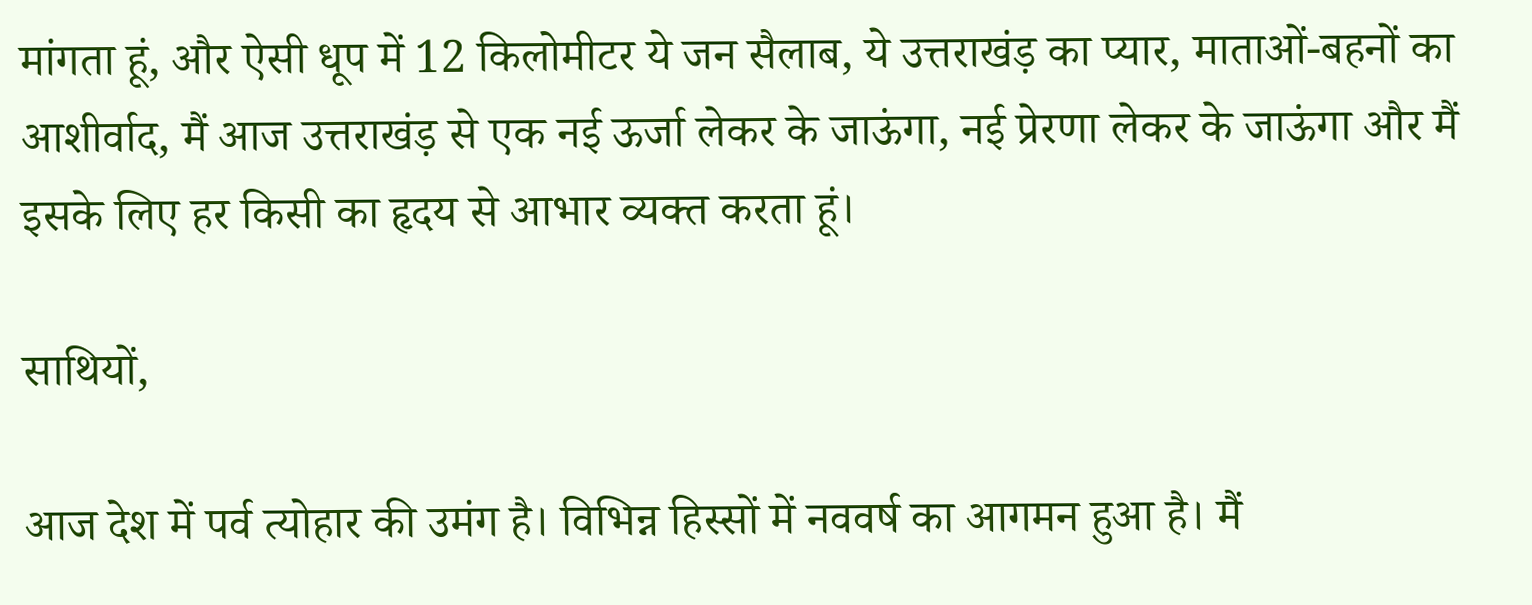मांगता हूं, और ऐसी धूप में 12 किलोमीटर ये जन सैलाब, ये उत्तराखंड़ का प्यार, माताओं-बहनों का आशीर्वाद, मैं आज उत्तराखंड़ से एक नई ऊर्जा लेकर के जाऊंगा, नई प्रेरणा लेकर के जाऊंगा और मैं इसके लिए हर किसी का हृदय से आभार व्यक्त करता हूं।

साथियों,

आज देश में पर्व त्योहार की उमंग है। विभिन्न हिस्सों में नववर्ष का आगमन हुआ है। मैं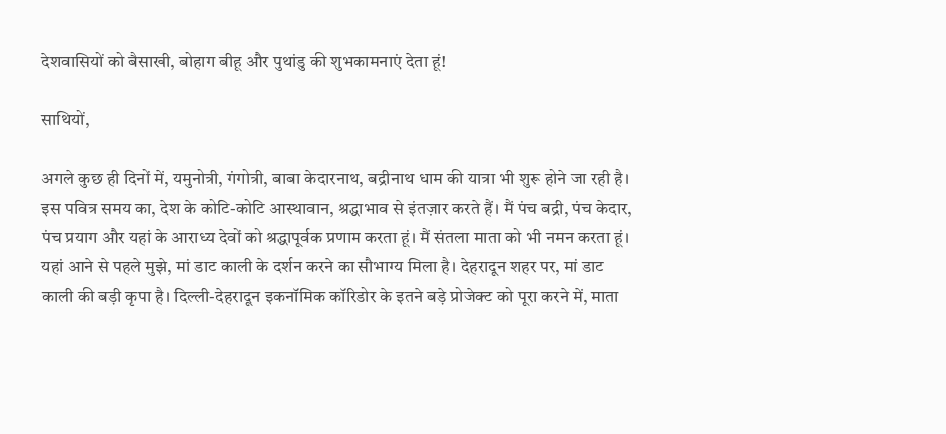देशवासियों को बैसाखी, बोहाग बीहू और पुथांडु की शुभकामनाएं देता हूं!

साथियों,

अगले कुछ ही दिनों में, यमुनोत्री, गंगोत्री, बाबा केदारनाथ, बद्रीनाथ धाम की यात्रा भी शुरू होने जा रही है। इस पवित्र समय का, देश के कोटि-कोटि आस्थावान, श्रद्धाभाव से इंतज़ार करते हैं। मैं पंच बद्री, पंच केदार, पंच प्रयाग और यहां के आराध्य देवों को श्रद्धापूर्वक प्रणाम करता हूं। मैं संतला माता को भी नमन करता हूं। यहां आने से पहले मुझे, मां डाट काली के दर्शन करने का सौभाग्य मिला है। देहरादून शहर पर, मां डाट काली की बड़ी कृपा है। दिल्ली-देहरादून इकनॉमिक कॉरिडोर के इतने बड़े प्रोजेक्ट को पूरा करने में, माता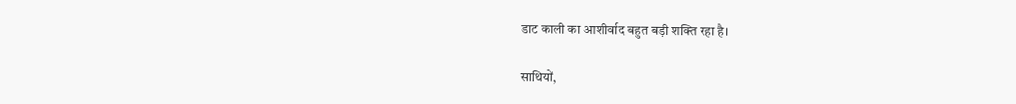डाट काली का आशीर्वाद बहुत बड़ी शक्ति रहा है।

साथियों,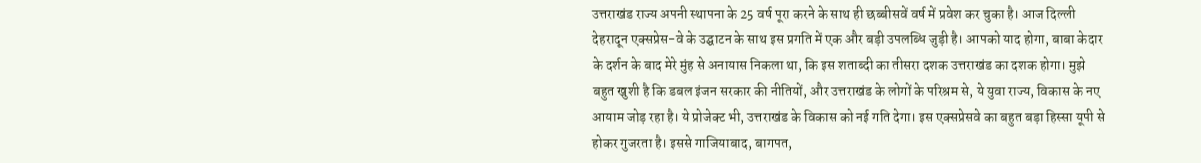उत्तराखंड राज्य अपनी स्थापना के 25 वर्ष पूरा करने के साथ ही छब्बीसवें वर्ष में प्रवेश कर चुका है। आज दिल्ली देहरादून एक्सप्रेस-वे के उद्घाटन के साथ इस प्रगति में एक और बड़ी उपलब्धि जुड़ी है। आपको याद होगा, बाबा केदार के दर्शन के बाद मेरे मुंह से अनायास निकला था, कि इस शताब्दी का तीसरा दशक उत्तराखंड का दशक होगा। मुझे बहुत खुशी है कि डबल इंजन सरकार की नीतियों, और उत्तराखंड के लोगों के परिश्रम से, ये युवा राज्य, विकास के नए आयाम जोड़ रहा है। ये प्रोजेक्ट भी, उत्तराखंड के विकास को नई गति देगा। इस एक्सप्रेसवे का बहुत बड़ा हिस्सा यूपी से होकर गुजरता है। इससे गाजियाबाद, बागपत,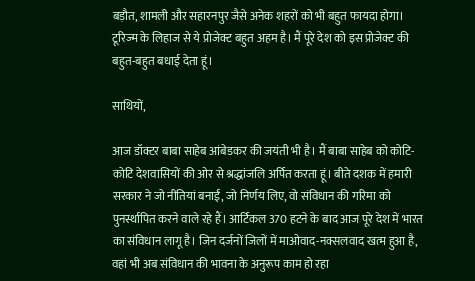बड़ौत, शामली और सहारनपुर जैसे अनेक शहरों को भी बहुत फायदा होगा। टूरिज्म के लिहाज से ये प्रोजेक्ट बहुत अहम है। मैं पूरे देश को इस प्रोजेक्ट की बहुत-बहुत बधाई देता हूं।

साथियों,

आज डॉक्टर बाबा साहेब आंबेडकर की जयंती भी है। मैं बाबा साहेब को कोटि-कोटि देशवासियों की ओर से श्रद्धांजलि अर्पित करता हूं। बीते दशक में हमारी सरकार ने जो नीतियां बनाईं, जो निर्णय लिए, वो संविधान की गरिमा को पुनर्स्थापित करने वाले रहे हैं। आर्टिकल 370 हटने के बाद आज पूरे देश में भारत का संविधान लागू है। जिन दर्जनों जिलों में माओवाद-नक्सलवाद खत्म हुआ है, वहां भी अब संविधान की भावना के अनुरूप काम हो रहा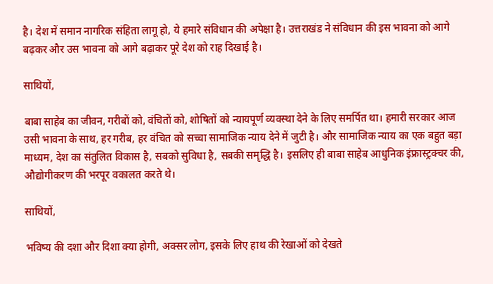है। देश में समान नागरिक संहिता लागू हो, ये हमारे संविधान की अपेक्षा है। उत्तराखंड ने संविधान की इस भावना को आगे बढ़कर और उस भावना को आगे बढ़ाकर पूरे देश को राह दिखाई है।

साथियों,

बाबा साहेब का जीवन, गरीबों को, वंचितों को, शोषितों को न्यायपूर्ण व्यवस्था देने के लिए समर्पित था। हमारी सरकार आज उसी भावना के साथ, हर गरीब, हर वंचित को सच्चा सामाजिक न्याय देने में जुटी है। और सामाजिक न्याय का एक बहुत बड़ा माध्यम, देश का संतुलित विकास है, सबको सुविधा है, सबकी समृद्धि है। इसलिए ही बाबा साहेब आधुनिक इंफ्रास्ट्रक्चर की, औद्योगीकरण की भरपूर वकालत करते थे।

साथियों,

भविष्य की दशा और दिशा क्या होगी, अक्सर लोग, इसके लिए हाथ की रेखाओं को देखते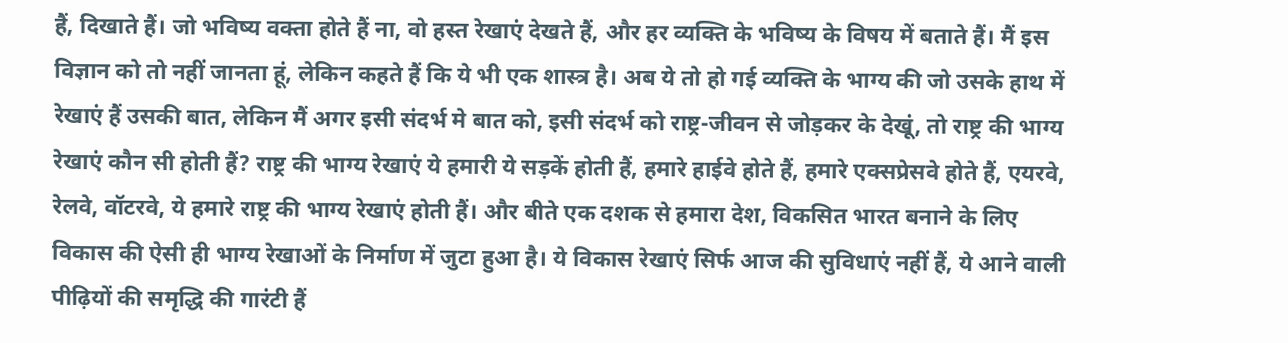हैं, दिखाते हैं। जो भविष्य वक्ता होते हैं ना, वो हस्त रेखाएं देखते हैं, और हर व्यक्ति के भविष्य के विषय में बताते हैं। मैं इस विज्ञान को तो नहीं जानता हूं, लेकिन कहते हैं कि ये भी एक शास्त्र है। अब ये तो हो गई व्यक्ति के भाग्य की जो उसके हाथ में रेखाएं हैं उसकी बात, लेकिन मैं अगर इसी संदर्भ मे बात को, इसी संदर्भ को राष्ट्र-जीवन से जोड़कर के देखूं, तो राष्ट्र की भाग्य रेखाएं कौन सी होती हैं? राष्ट्र की भाग्य रेखाएं ये हमारी ये सड़कें होती हैं, हमारे हाईवे होते हैं, हमारे एक्सप्रेसवे होते हैं, एयरवे, रेलवे, वॉटरवे, ये हमारे राष्ट्र की भाग्य रेखाएं होती हैं। और बीते एक दशक से हमारा देश, विकसित भारत बनाने के लिए विकास की ऐसी ही भाग्य रेखाओं के निर्माण में जुटा हुआ है। ये विकास रेखाएं सिर्फ आज की सुविधाएं नहीं हैं, ये आने वाली पीढ़ियों की समृद्धि की गारंटी हैं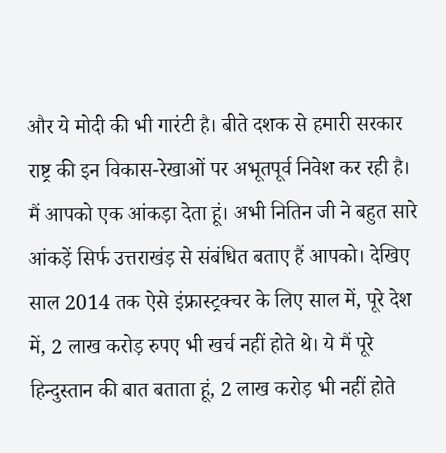और ये मोदी की भी गारंटी है। बीते दशक से हमारी सरकार राष्ट्र की इन विकास-रेखाओं पर अभूतपूर्व निवेश कर रही है। मैं आपको एक आंकड़ा देता हूं। अभी नितिन जी ने बहुत सारे आंकड़ें सिर्फ उत्तराखंड़ से संबंधित बताए हैं आपको। देखिए साल 2014 तक ऐसे इंफ्रास्ट्रक्चर के लिए साल में, पूरे देश में, 2 लाख करोड़ रुपए भी खर्च नहीं होते थे। ये मैं पूरे हिन्दुस्तान की बात बताता हूं, 2 लाख करोड़ भी नहीं होते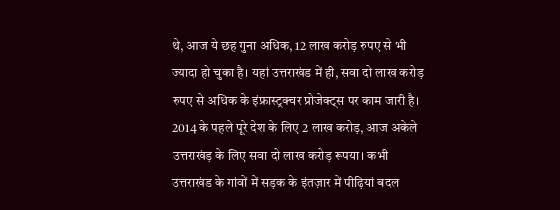थे, आज ये छह गुना अधिक, 12 लाख करोड़ रुपए से भी ज्यादा हो चुका है। यहां उत्तराखंड में ही, सवा दो लाख करोड़ रुपए से अधिक के इंफ्रास्ट्रक्चर प्रोजेक्ट्स पर काम जारी है। 2014 के पहले पूरे देश के लिए 2 लाख करोड़, आज अकेले उत्तराखंड़ के लिए सवा दो लाख करोड़ रूपया। कभी उत्तराखंड के गांवों में सड़क के इंतज़ार में पीढ़ियां बदल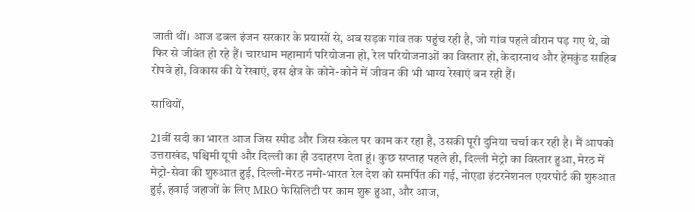जाती थीं। आज डबल इंजन सरकार के प्रयासों से, अब सड़क गांव तक पहुंच रही है, जो गांव पहले वीरान पड़ गए थे, वो फिर से जीवंत हो रहे हैं। चारधाम महामार्ग परियोजना हो, रेल परियोजनाओं का विस्तार हो, केदारनाथ और हेमकुंड साहिब रोपवे हो, विकास की ये रेखाएं, इस क्षेत्र के कोने-कोने में जीवन की भी भाग्य रेखाएं बन रही हैं।

साथियों,

21वीं सदी का भारत आज जिस स्पीड और जिस स्केल पर काम कर रहा है, उसकी पूरी दुनिया चर्चा कर रही है। मैं आपको उत्तराखंड, पश्चिमी यूपी और दिल्ली का ही उदाहरण देता हूं। कुछ सप्ताह पहले ही, दिल्ली मेट्रो का विस्तार हुआ, मेरठ में मेट्रो-सेवा की शुरुआत हुई, दिल्ली-मेरठ नमो-भारत रेल देश को समर्पित की गई, नोएडा इंटरनेशनल एयरपोर्ट की शुरुआत हुई, हवाई जहाजों के लिए MRO फेसिलिटी पर काम शुरू हुआ, और आज,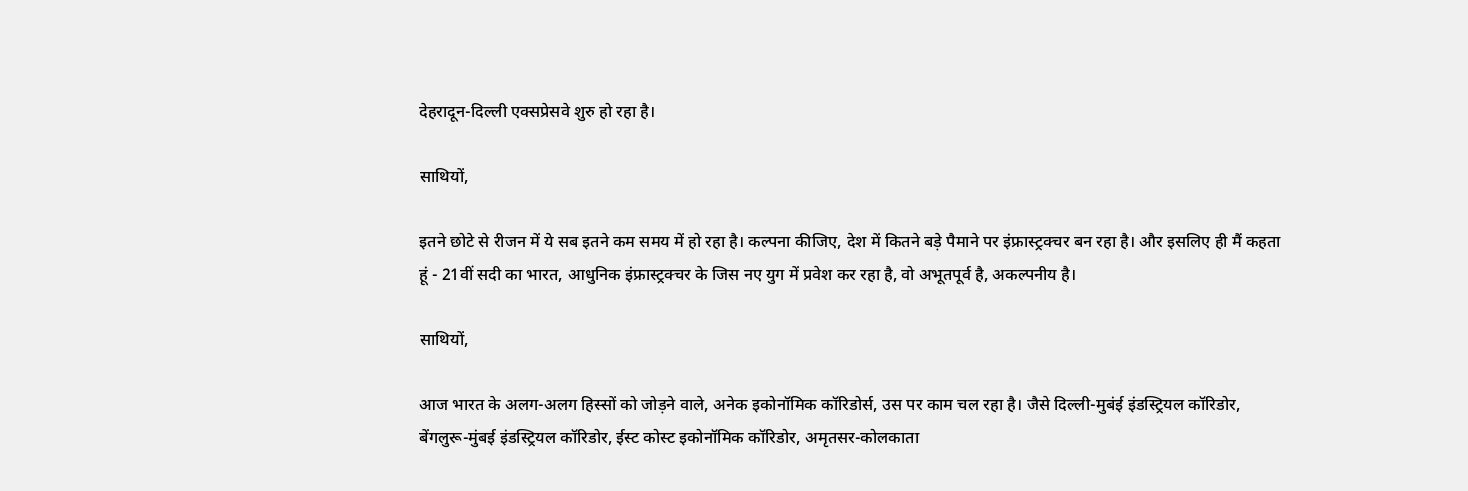देहरादून-दिल्ली एक्सप्रेसवे शुरु हो रहा है।

साथियों,

इतने छोटे से रीजन में ये सब इतने कम समय में हो रहा है। कल्पना कीजिए, देश में कितने बड़े पैमाने पर इंफ्रास्ट्रक्चर बन रहा है। और इसलिए ही मैं कहता हूं - 21वीं सदी का भारत, आधुनिक इंफ्रास्ट्रक्चर के जिस नए युग में प्रवेश कर रहा है, वो अभूतपूर्व है, अकल्पनीय है।

साथियों,

आज भारत के अलग-अलग हिस्सों को जोड़ने वाले, अनेक इकोनॉमिक कॉरिडोर्स, उस पर काम चल रहा है। जैसे दिल्ली-मुबंई इंडस्ट्रियल कॉरिडोर, बेंगलुरू-मुंबई इंडस्ट्रियल कॉरिडोर, ईस्ट कोस्ट इकोनॉमिक कॉरिडोर, अमृतसर-कोलकाता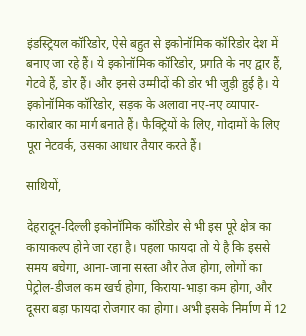इंडस्ट्रियल कॉरिडोर, ऐसे बहुत से इकोनॉमिक कॉरिडोर देश में बनाए जा रहे हैं। ये इकोनॉमिक कॉरिडोर, प्रगति के नए द्वार हैं, गेटवे हैं, डोर हैं। और इनसे उम्मीदों की डोर भी जुड़ी हुई है। ये इकोनॉमिक कॉरिडोर, सड़क के अलावा नए-नए व्यापार-कारोबार का मार्ग बनाते हैं। फैक्ट्रियों के लिए, गोदामों के लिए पूरा नेटवर्क, उसका आधार तैयार करते हैं।

साथियों,

देहरादून-दिल्ली इकोनॉमिक कॉरिडोर से भी इस पूरे क्षेत्र का कायाकल्प होने जा रहा है। पहला फायदा तो ये है कि इससे समय बचेगा, आना-जाना सस्ता और तेज होगा, लोगों का पेट्रोल-डीजल कम खर्च होगा, किराया-भाड़ा कम होगा, और दूसरा बड़ा फायदा रोजगार का होगा। अभी इसके निर्माण में 12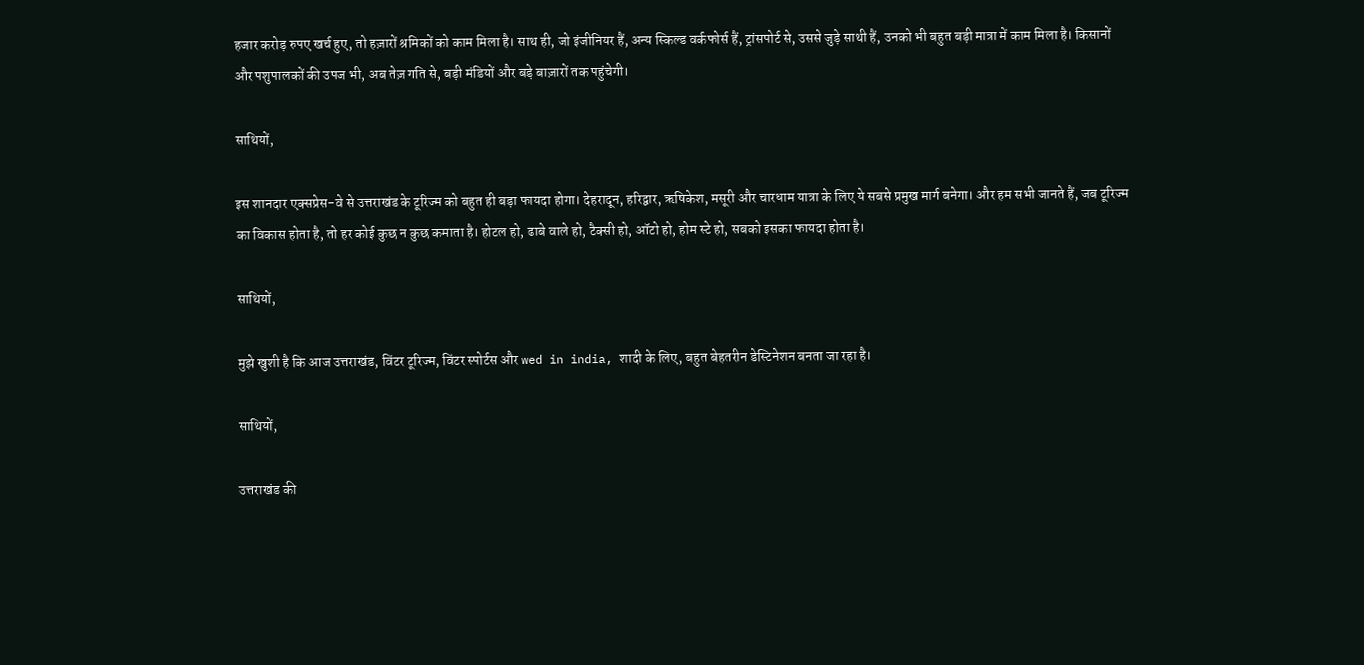हजार करोड़ रुपए खर्च हुए, तो हज़ारों श्रमिकों को काम मिला है। साथ ही, जो इंजीनियर हैं, अन्य स्किल्ड वर्कफोर्स हैं, ट्रांसपोर्ट से, उससे जुड़े साथी हैं, उनको भी बहुत बड़ी मात्रा में काम मिला है। किसानों और पशुपालकों की उपज भी, अब तेज़ गति से, बड़ी मंडियों और बड़े बाज़ारों तक पहुंचेगी।

साथियों,

इस शानदार एक्सप्रेस-वे से उत्तराखंड के टूरिज्म को बहुत ही बड़ा फायदा होगा। देहरादून, हरिद्वार, ऋषिकेश, मसूरी और चारधाम यात्रा के लिए ये सबसे प्रमुख मार्ग बनेगा। और हम सभी जानते हैं, जब टूरिज्म का विकास होता है, तो हर कोई कुछ न कुछ कमाता है। होटल हो, ढाबे वाले हो, टैक्सी हो, ऑटो हो, होम स्टे हो, सबको इसका फायदा होता है।

साथियों,

मुझे खुशी है कि आज उत्तराखंड, विंटर टूरिज्म, विंटर स्पोर्टस और wed in india, शादी के लिए, बहुत बेहतरीन डेस्टिनेशन बनता जा रहा है।

साथियों,

उत्तराखंड की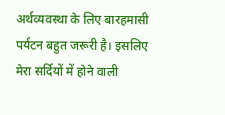अर्थव्यवस्था के लिए बारहमासी पर्यटन बहुत जरूरी है। इसलिए मेरा सर्दियों में होने वाली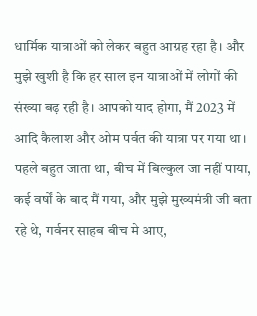धार्मिक यात्राओं को लेकर बहुत आग्रह रहा है। और मुझे खुशी है कि हर साल इन यात्राओं में लोगों की संख्या बढ़ रही है। आपको याद होगा, मैं 2023 में आदि कैलाश और ओम पर्वत की यात्रा पर गया था। पहले बहुत जाता था, बीच में बिल्कुल जा नहीं पाया, कई वर्षों के बाद मैं गया, और मुझे मुख्यमंत्री जी बता रहे थे, गर्वनर साहब बीच मे आए,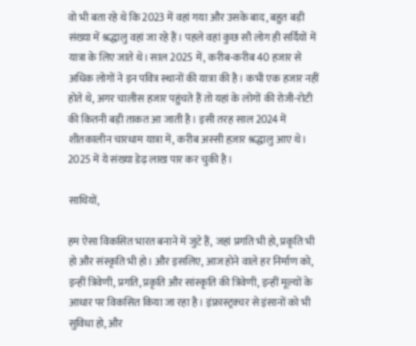वो भी बता रहे थे कि 2023 में वहां गया और उसके बाद, बहुत बड़ी संख्या में श्रद्धालु वहां जा रहे हैं। पहले वहां कुछ सौ लोग ही सर्दियों में यात्रा के लिए जाते थे। साल 2025 में, करीब-करीब 40 हजार से अधिक लोगों ने इन पवित्र स्थानों की यात्रा की है। कभी एक हजार नहीं होते थे, अगर चालीस हजार पहुंचते हैं तो यहां के लोगों की रोजी-रोटी की कितनी बड़ी ताकत आ जाती है। इसी तरह साल 2024 में शीतकालीन चारधाम यात्रा में, करीब अस्सी हज़ार श्रद्धालु आए थे। 2025 में ये संख्या डेढ़ लाख पार कर चुकी है।

साथियों,

हम ऐसा विकसित भारत बनाने में जुटे हैं, जहां प्रगति भी हो, प्रकृति भी हो और संस्कृति भी हो। और इसलिए, आज होने वाले हर निर्माण को, इन्हीं त्रिवेणी, प्रगति, प्रकृति और सांस्कृति की त्रिवेणी, इन्हीं मूल्यों के आधार पर विकसित किया जा रहा है। इंफ्रास्ट्रक्चर से इंसानों को भी सुविधा हो, और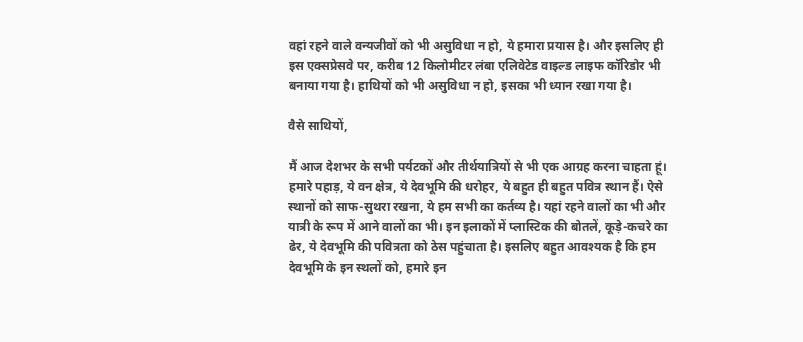वहां रहने वाले वन्यजीवों को भी असुविधा न हो, ये हमारा प्रयास है। और इसलिए ही इस एक्सप्रेसवे पर, करीब 12 किलोमीटर लंबा एलिवेटेड वाइल्ड लाइफ कॉरिडोर भी बनाया गया है। हाथियों को भी असुविधा न हो, इसका भी ध्यान रखा गया है।

वैसे साथियों,

मैं आज देशभर के सभी पर्यटकों और तीर्थयात्रियों से भी एक आग्रह करना चाहता हूं। हमारे पहाड़, ये वन क्षेत्र, ये देवभूमि की धरोहर, ये बहुत ही बहुत पवित्र स्थान हैं। ऐसे स्थानों को साफ-सुथरा रखना, ये हम सभी का कर्तव्य है। यहां रहने वालों का भी और यात्री के रूप में आने वालों का भी। इन इलाकों में प्लास्टिक की बोतलें, कूड़े-कचरे का ढेर, ये देवभूमि की पवित्रता को ठेस पहुंचाता है। इसलिए बहुत आवश्यक है कि हम देवभूमि के इन स्थलों को, हमारे इन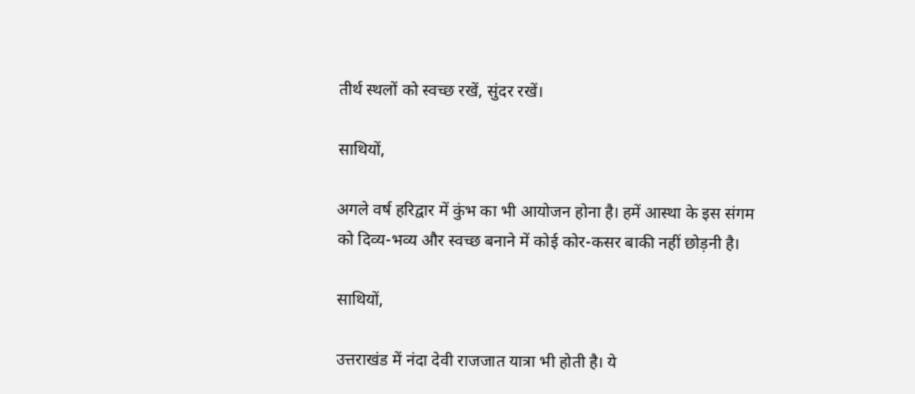तीर्थ स्थलों को स्वच्छ रखें, सुंदर रखें।

साथियों,

अगले वर्ष हरिद्वार में कुंभ का भी आयोजन होना है। हमें आस्था के इस संगम को दिव्य-भव्य और स्वच्छ बनाने में कोई कोर-कसर बाकी नहीं छोड़नी है।

साथियों,

उत्तराखंड में नंदा देवी राजजात यात्रा भी होती है। ये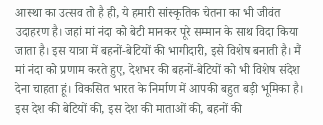आस्था का उत्सव तो है ही, ये हमारी सांस्कृतिक चेतना का भी जीवंत उदाहरण है। जहां मां नंदा को बेटी मानकर पूरे सम्मान के साथ विदा किया जाता है। इस यात्रा में बहनों-बेटियों की भागीदारी, इसे विशेष बनाती है। मैं मां नंदा को प्रणाम करते हुए, देशभर की बहनों-बेटियों को भी विशेष संदेश देना चाहता हूं। विकसित भारत के निर्माण में आपकी बहुत बड़ी भूमिका है। इस देश की बेटियों की, इस देश की माताओं की, बहनों की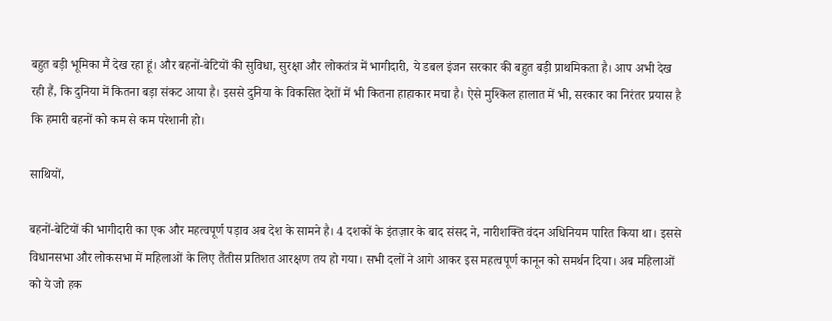बहुत बड़ी भूमिका मैं देख रहा हूं। और बहनों-बेटियों की सुविधा, सुरक्षा और लोकतंत्र में भागीदारी, ये डबल इंजन सरकार की बहुत बड़ी प्राथमिकता है। आप अभी देख रही हैं, कि दुनिया में कितना बड़ा संकट आया है। इससे दुनिया के विकसित देशों में भी कितना हाहाकार मचा है। ऐसे मुश्किल हालात में भी, सरकार का निरंतर प्रयास है कि हमारी बहनों को कम से कम परेशानी हो।

साथियों,

बहनों-बेटियों की भागीदारी का एक और महत्वपूर्ण पड़ाव अब देश के सामने है। 4 दशकों के इंतज़ार के बाद संसद ने, नारीशक्ति वंदन अधिनियम पारित किया था। इससे विधानसभा और लोकसभा में महिलाओं के लिए तैंतीस प्रतिशत आरक्षण तय हो गया। सभी दलों ने आगे आकर इस महत्वपूर्ण कानून को समर्थन दिया। अब महिलाओं को ये जो हक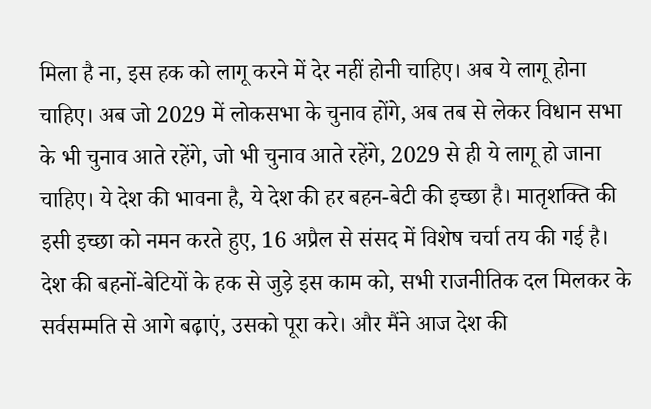मिला है ना, इस हक को लागू करने में देर नहीं होनी चाहिए। अब ये लागू होना चाहिए। अब जो 2029 में लोकसभा के चुनाव होंगे, अब तब से लेकर विधान सभा के भी चुनाव आते रहेंगे, जो भी चुनाव आते रहेंगे, 2029 से ही ये लागू हो जाना चाहिए। ये देश की भावना है, ये देश की हर बहन-बेटी की इच्छा है। मातृशक्ति की इसी इच्छा को नमन करते हुए, 16 अप्रैल से संसद में विशेष चर्चा तय की गई है। देश की बहनों-बेटियों के हक से जुड़े इस काम को, सभी राजनीतिक दल मिलकर के सर्वसम्मति से आगे बढ़ाएं, उसको पूरा करे। और मैंने आज देश की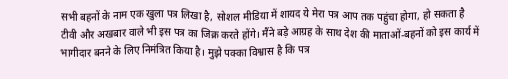सभी बहनों के नाम एक खुला पत्र लिखा है, सोशल मीडिया में शायद ये मेरा पत्र आप तक पहुंचा होगा, हो सकता है टीवी और अखबार वाले भी इस पत्र का जिक्र करते होंगे। मैंने बड़े आग्रह के साथ देश की माताओं-बहनों को इस कार्य में भागीदार बनने के लिए निमंत्रित किया है। मुझे पक्का विश्वास है कि पत्र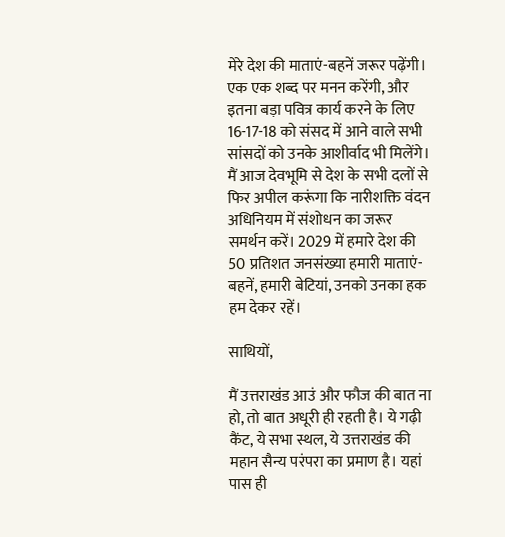मेरे देश की माताएं-बहनें जरूर पढ़ेंगी। एक एक शब्द पर मनन करेंगी, और इतना बड़ा पवित्र कार्य करने के लिए 16-17-18 को संसद में आने वाले सभी सांसदों को उनके आशीर्वाद भी मिलेंगे। मैं आज देवभूमि से देश के सभी दलों से फिर अपील करूंगा कि नारीशक्ति वंदन अधिनियम में संशोधन का जरूर समर्थन करें। 2029 में हमारे देश की 50 प्रतिशत जनसंख्या हमारी माताएं-बहनें, हमारी बेटियां, उनको उनका हक हम देकर रहें।

साथियों,

मैं उत्तराखंड आउं और फौज की बात ना हो, तो बात अधूरी ही रहती है। ये गढ़ी कैंट, ये सभा स्थल, ये उत्तराखंड की महान सैन्य परंपरा का प्रमाण है। यहां पास ही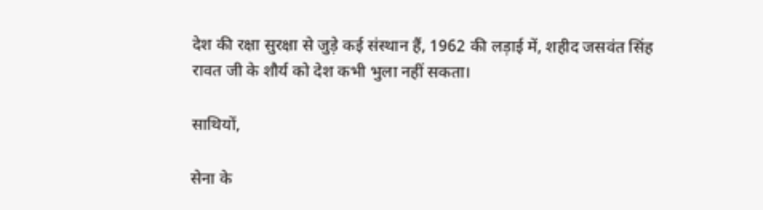देश की रक्षा सुरक्षा से जुड़े कई संस्थान हैं, 1962 की लड़ाई में, शहीद जसवंत सिंह रावत जी के शौर्य को देश कभी भुला नहीं सकता।

साथियों,

सेना के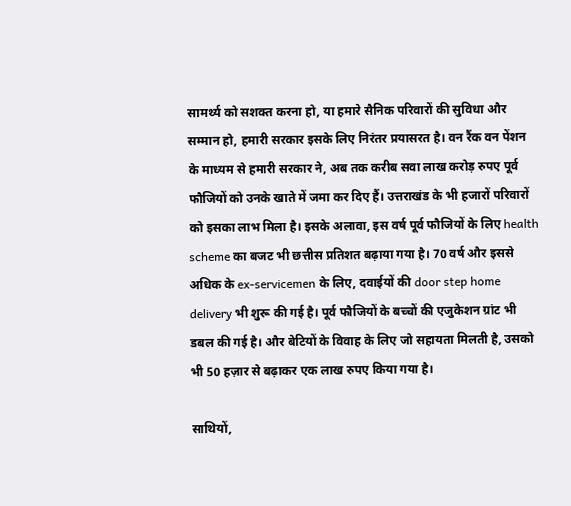सामर्थ्य को सशक्त करना हो, या हमारे सैनिक परिवारों की सुविधा और सम्मान हो, हमारी सरकार इसके लिए निरंतर प्रयासरत है। वन रैंक वन पेंशन के माध्यम से हमारी सरकार ने, अब तक करीब सवा लाख करोड़ रुपए पूर्व फौजियों को उनके खाते में जमा कर दिए हैं। उत्तराखंड के भी हजारों परिवारों को इसका लाभ मिला है। इसके अलावा, इस वर्ष पूर्व फौजियों के लिए health scheme का बजट भी छत्तीस प्रतिशत बढ़ाया गया है। 70 वर्ष और इससे अधिक के ex-servicemen के लिए, दवाईयों की door step home delivery भी शुरू की गई है। पूर्व फौजियों के बच्चों की एजुकेशन ग्रांट भी डबल की गई है। और बेटियों के विवाह के लिए जो सहायता मिलती है, उसको भी 50 हज़ार से बढ़ाकर एक लाख रुपए किया गया है।

साथियों,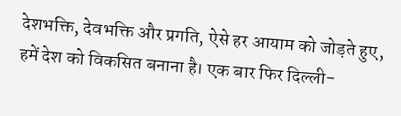देशभक्ति, देवभक्ति और प्रगति, ऐसे हर आयाम को जोड़ते हुए, हमें देश को विकसित बनाना है। एक बार फिर दिल्ली-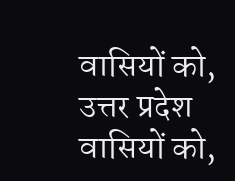वासियों को, उत्तर प्रदेश वासियों को,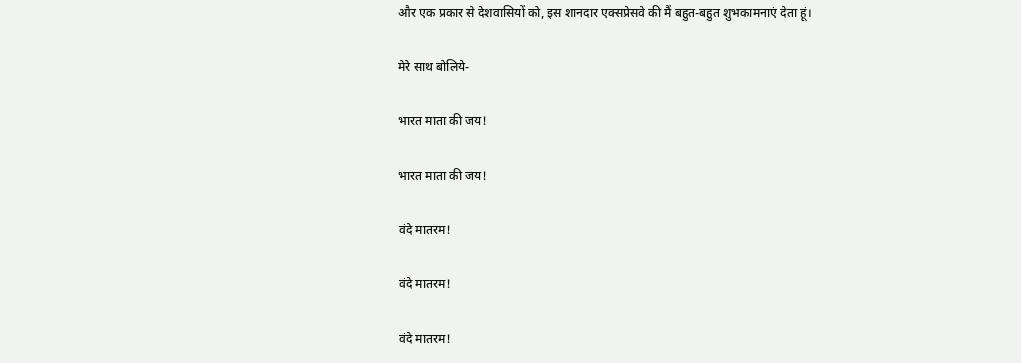और एक प्रकार से देशवासियों को, इस शानदार एक्सप्रेसवे की मैं बहुत-बहुत शुभकामनाएं देता हूं।

मेरे साथ बोलिये-

भारत माता की जय!

भारत माता की जय!

वंदे मातरम!

वंदे मातरम!

वंदे मातरम!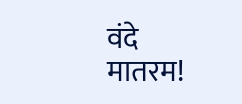वंदे मातरम!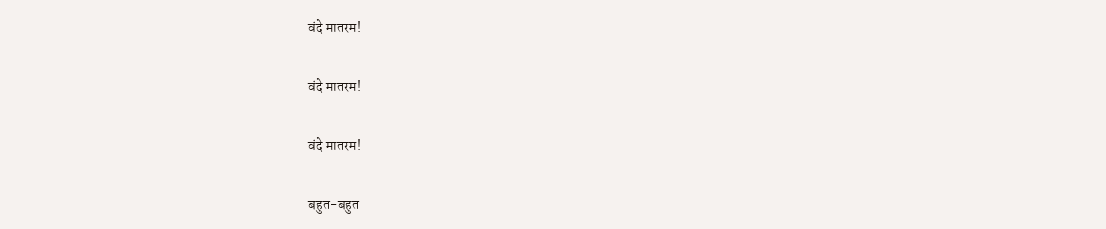वंदे मातरम!

वंदे मातरम!

वंदे मातरम!

बहुत-बहुत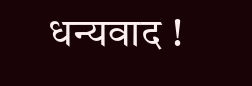धन्यवाद !